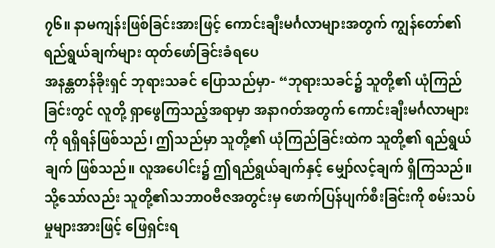၇၆။ နာမကျန်းဖြစ်ခြင်းအားဖြင့် ကောင်းချီးမင်္ဂလာများအတွက် ကျွန်တော်၏ရည်ရွယ်ချက်များ ထုတ်ဖော်ခြင်းခံရပေ
အနန္တတန်ခိုးရှင် ဘုရားသခင် ပြောသည်မှာ- “ဘုရားသခင်၌ သူတို့၏ ယုံကြည်ခြင်းတွင် လူတို့ ရှာဖွေကြသည့်အရာမှာ အနာဂတ်အတွက် ကောင်းချီးမင်္ဂလာများကို ရရှိရန်ဖြစ်သည်၊ ဤသည်မှာ သူတို့၏ ယုံကြည်ခြင်းထဲက သူတို့၏ ရည်ရွယ်ချက် ဖြစ်သည်။ လူအပေါင်း၌ ဤရည်ရွယ်ချက်နှင့် မျှော်လင့်ချက် ရှိကြသည်။ သို့သော်လည်း သူတို့၏သဘာဝဗီဇအတွင်းမှ ဖောက်ပြန်ပျက်စီးခြင်းကို စမ်းသပ်မှုများအားဖြင့် ဖြေရှင်းရ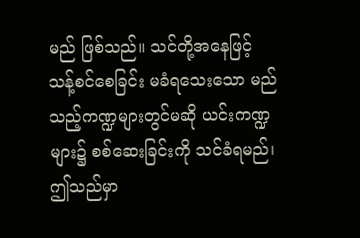မည် ဖြစ်သည်။ သင်တို့အနေဖြင့် သန့်စင်စေခြင်း မခံရသေးသော မည်သည့်ကဏ္ဍများတွင်မဆို ယင်းကဏ္ဍများ၌ စစ်ဆေးခြင်းကို သင်ခံရမည်၊ ဤသည်မှာ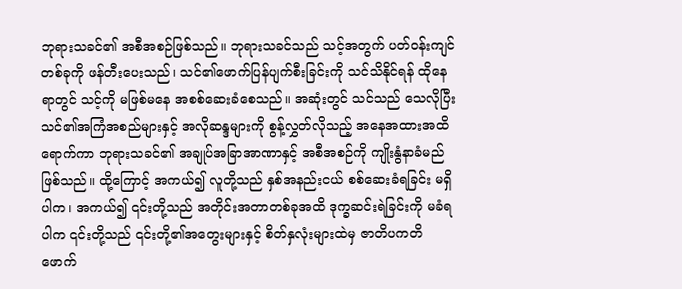ဘုရားသခင်၏ အစီအစဉ်ဖြစ်သည်။ ဘုရားသခင်သည် သင့်အတွက် ပတ်ဝန်းကျင်တစ်ခုကို ဖန်တီးပေးသည်၊ သင်၏ဖောက်ပြန်ပျက်စီးခြင်းကို သင်သိနိုင်ရန် ထိုနေရာတွင် သင့်ကို မဖြစ်မနေ အစစ်ဆေးခံစေသည်။ အဆုံးတွင် သင်သည် သေလိုပြီး သင်၏အကြံအစည်များနှင့် အလိုဆန္ဒများကို စွန့်လွှတ်လိုသည့် အနေအထားအထိရောက်ကာ ဘုရားသခင်၏ အချုပ်အခြာအာဏာနှင့် အစီအစဉ်ကို ကျိုးနွံနာခံမည်ဖြစ်သည်။ ထို့ကြောင့် အကယ်၍ လူတို့သည် နှစ်အနည်းငယ် စစ်ဆေးခံရခြင်း မရှိပါက၊ အကယ်၍ ၎င်းတို့သည် အတိုင်းအတာတစ်ခုအထိ ဒုက္ခဆင်းရဲခြင်းကို မခံရပါက ၎င်းတို့သည် ၎င်းတို့၏အတွေးများနှင့် စိတ်နှလုံးများထဲမှ ဇာတိပကတိဖောက်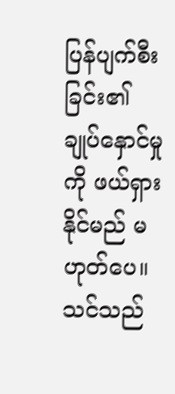ပြန်ပျက်စီးခြင်း၏ ချုပ်နှောင်မှုကို ဖယ်ရှားနိုင်မည် မဟုတ်ပေ။ သင်သည်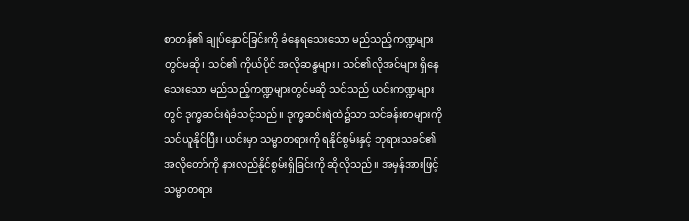စာတန်၏ ချုပ်နှောင်ခြင်းကို ခံနေရသေးသော မည်သည့်ကဏ္ဍများတွင်မဆို၊ သင်၏ ကိုယ်ပိုင် အလိုဆန္ဒများ၊ သင်၏လိုအင်များ ရှိနေသေးသော မည်သည့်ကဏ္ဍများတွင်မဆို သင်သည် ယင်းကဏ္ဍများတွင် ဒုက္ခဆင်းရဲခံသင့်သည်။ ဒုက္ခဆင်းရဲထဲ၌သာ သင်ခန်းစာများကို သင်ယူနိုင်ပြီး၊ ယင်းမှာ သမ္မာတရားကို ရနိုင်စွမ်းနှင့် ဘုရားသခင်၏ အလိုတော်ကို နားလည်နိုင်စွမ်းရှိခြင်းကို ဆိုလိုသည်။ အမှန်အားဖြင့် သမ္မာတရား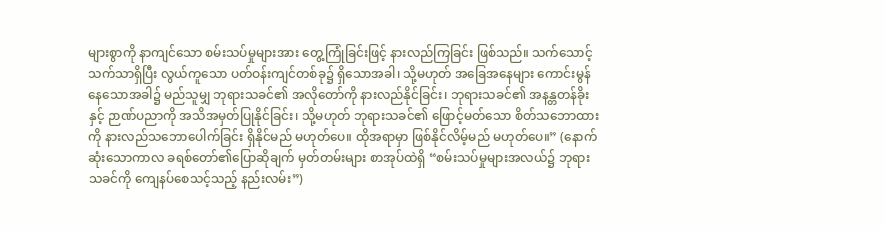များစွာကို နာကျင်သော စမ်းသပ်မှုများအား တွေ့ကြုံခြင်းဖြင့် နားလည်ကြခြင်း ဖြစ်သည်။ သက်သောင့်သက်သာရှိပြီး လွယ်ကူသော ပတ်ဝန်းကျင်တစ်ခု၌ ရှိသောအခါ၊ သို့မဟုတ် အခြေအနေများ ကောင်းမွန်နေသောအခါ၌ မည်သူမျှ ဘုရားသခင်၏ အလိုတော်ကို နားလည်နိုင်ခြင်း၊ ဘုရားသခင်၏ အနန္တတန်ခိုးနှင့် ဉာဏ်ပညာကို အသိအမှတ်ပြုနိုင်ခြင်း၊ သို့မဟုတ် ဘုရားသခင်၏ ဖြောင့်မတ်သော စိတ်သဘောထားကို နားလည်သဘောပေါက်ခြင်း ရှိနိုင်မည် မဟုတ်ပေ။ ထိုအရာမှာ ဖြစ်နိုင်လိမ့်မည် မဟုတ်ပေ။” (နောက်ဆုံးသောကာလ ခရစ်တော်၏ပြောဆိုချက် မှတ်တမ်းများ စာအုပ်ထဲရှိ “စမ်းသပ်မှုများအလယ်၌ ဘုရားသခင်ကို ကျေနပ်စေသင့်သည့် နည်းလမ်း”)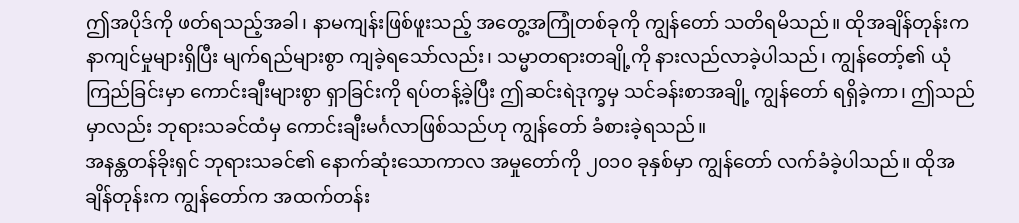ဤအပိုဒ်ကို ဖတ်ရသည့်အခါ၊ နာမကျန်းဖြစ်ဖူးသည့် အတွေ့အကြုံတစ်ခုကို ကျွန်တော် သတိရမိသည်။ ထိုအချိန်တုန်းက နာကျင်မှုများရှိပြီး မျက်ရည်များစွာ ကျခဲ့ရသော်လည်း၊ သမ္မာတရားတချို့ကို နားလည်လာခဲ့ပါသည်၊ ကျွန်တော့်၏ ယုံကြည်ခြင်းမှာ ကောင်းချီးများစွာ ရှာခြင်းကို ရပ်တန့်ခဲ့ပြီး ဤဆင်းရဲဒုက္ခမှ သင်ခန်းစာအချို့ ကျွန်တော် ရရှိခဲ့ကာ၊ ဤသည်မှာလည်း ဘုရားသခင်ထံမှ ကောင်းချီးမင်္ဂလာဖြစ်သည်ဟု ကျွန်တော် ခံစားခဲ့ရသည်။
အနန္တတန်ခိုးရှင် ဘုရားသခင်၏ နောက်ဆုံးသောကာလ အမှုတော်ကို ၂၀၁၀ ခုနှစ်မှာ ကျွန်တော် လက်ခံခဲ့ပါသည်။ ထိုအချိန်တုန်းက ကျွန်တော်က အထက်တန်း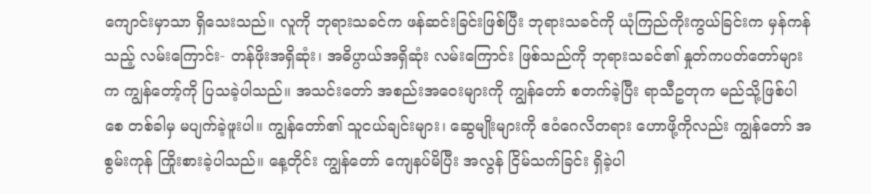ကျောင်းမှာသာ ရှိသေးသည်။ လူကို ဘုရားသခင်က ဖန်ဆင်းခြင်းဖြစ်ပြီး ဘုရားသခင်ကို ယုံကြည်ကိုးကွယ်ခြင်းက မှန်ကန်သည့် လမ်းကြောင်း- တန်ဖိုးအရှိဆုံး၊ အဓိပ္ပာယ်အရှိဆုံး လမ်းကြောင်း ဖြစ်သည်ကို ဘုရားသခင်၏ နှုတ်ကပတ်တော်များက ကျွန်တော့်ကို ပြသခဲ့ပါသည်။ အသင်းတော် အစည်းအဝေးများကို ကျွန်တော် စတက်ခဲ့ပြီး ရာသီဥတုက မည်သို့ဖြစ်ပါစေ တစ်ခါမှ မပျက်ခဲ့ဖူးပါ။ ကျွန်တော်၏ သူငယ်ချင်းများ၊ ဆွေမျိုးများကို ဧဝံဂေလိတရား ဟောဖို့ကိုလည်း ကျွန်တော် အစွမ်းကုန် ကြိုးစားခဲ့ပါသည်။ နေ့တိုင်း ကျွန်တော် ကျေနပ်မိပြီး အလွန် ငြိမ်သက်ခြင်း ရှိခဲ့ပါ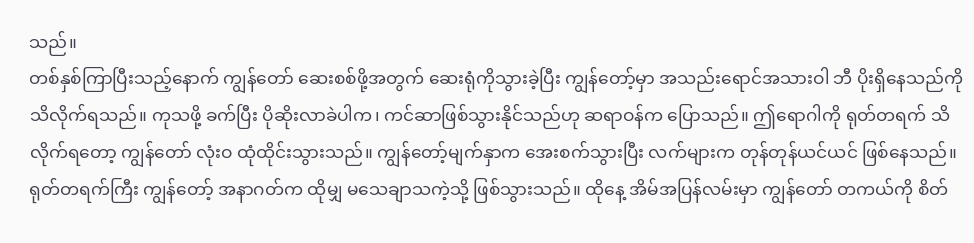သည်။
တစ်နှစ်ကြာပြီးသည့်နောက် ကျွန်တော် ဆေးစစ်ဖို့အတွက် ဆေးရုံကိုသွားခဲ့ပြီး ကျွန်တော့်မှာ အသည်းရောင်အသားဝါ ဘီ ပိုးရှိနေသည်ကို သိလိုက်ရသည်။ ကုသဖို့ ခက်ပြီး ပိုဆိုးလာခဲပါက၊ ကင်ဆာဖြစ်သွားနိုင်သည်ဟု ဆရာဝန်က ပြောသည်။ ဤရောဂါကို ရုတ်တရက် သိလိုက်ရတော့ ကျွန်တော် လုံးဝ ထုံထိုင်းသွားသည်။ ကျွန်တော့်မျက်နှာက အေးစက်သွားပြီး လက်များက တုန်တုန်ယင်ယင် ဖြစ်နေသည်။ ရုတ်တရက်ကြီး ကျွန်တော့် အနာဂတ်က ထိုမျှ မသေချာသကဲ့သို့ ဖြစ်သွားသည်။ ထိုနေ့ အိမ်အပြန်လမ်းမှာ ကျွန်တော် တကယ်ကို စိတ်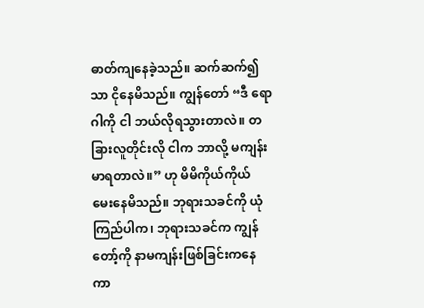ဓာတ်ကျနေခဲ့သည်။ ဆက်ဆက်၍သာ ငိုနေမိသည်။ ကျွန်တော် “ဒီ ရောဂါကို ငါ ဘယ်လိုရသွားတာလဲ။ တခြားလူတိုင်းလို ငါက ဘာလို့ မကျန်းမာရတာလဲ။” ဟု မိမိကိုယ်ကိုယ် မေးနေမိသည်။ ဘုရားသခင်ကို ယုံကြည်ပါက၊ ဘုရားသခင်က ကျွန်တော့်ကို နာမကျန်းဖြစ်ခြင်းကနေ ကာ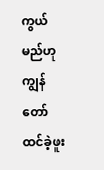ကွယ်မည်ဟု ကျွန်တော် ထင်ခဲ့ဖူး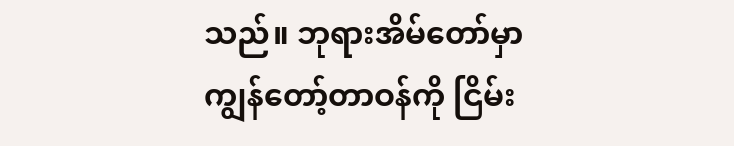သည်။ ဘုရားအိမ်တော်မှာ ကျွန်တော့်တာဝန်ကို ငြိမ်း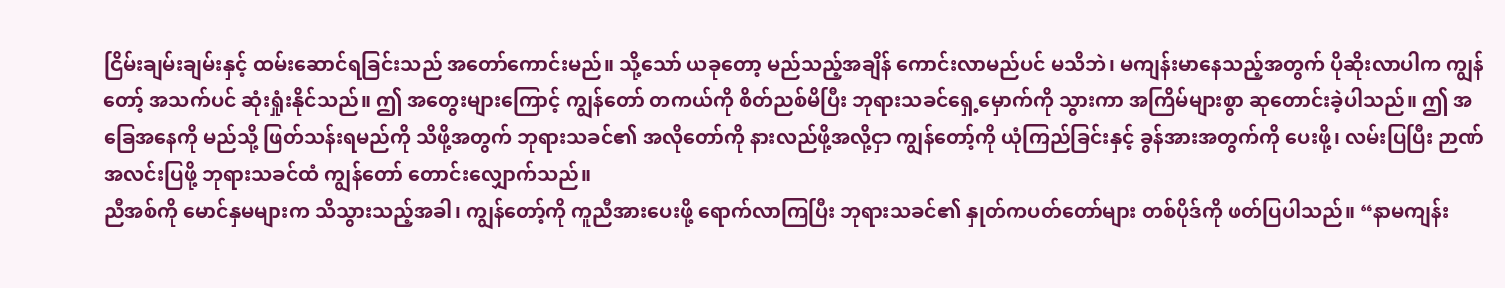ငြိမ်းချမ်းချမ်းနှင့် ထမ်းဆောင်ရခြင်းသည် အတော်ကောင်းမည်။ သို့သော် ယခုတော့ မည်သည့်အချိန် ကောင်းလာမည်ပင် မသိဘဲ၊ မကျန်းမာနေသည့်အတွက် ပိုဆိုးလာပါက ကျွန်တော့် အသက်ပင် ဆုံးရှုံးနိုင်သည်။ ဤ အတွေးများကြောင့် ကျွန်တော် တကယ်ကို စိတ်ညစ်မိပြီး ဘုရားသခင်ရှေ့မှောက်ကို သွားကာ အကြိမ်များစွာ ဆုတောင်းခဲ့ပါသည်။ ဤ အခြေအနေကို မည်သို့ ဖြတ်သန်းရမည်ကို သိဖို့အတွက် ဘုရားသခင်၏ အလိုတော်ကို နားလည်ဖို့အလို့ငှာ ကျွန်တော့်ကို ယုံကြည်ခြင်းနှင့် ခွန်အားအတွက်ကို ပေးဖို့၊ လမ်းပြပြီး ဉာဏ်အလင်းပြဖို့ ဘုရားသခင်ထံ ကျွန်တော် တောင်းလျှောက်သည်။
ညီအစ်ကို မောင်နှမများက သိသွားသည့်အခါ၊ ကျွန်တော့်ကို ကူညီအားပေးဖို့ ရောက်လာကြပြီး ဘုရားသခင်၏ နှုတ်ကပတ်တော်များ တစ်ပိုဒ်ကို ဖတ်ပြပါသည်။ “နာမကျန်း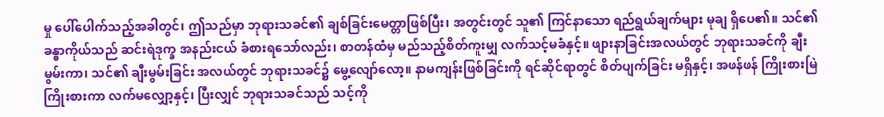မှု ပေါ်ပေါက်သည့်အခါတွင်၊ ဤသည်မှာ ဘုရားသခင်၏ ချစ်ခြင်းမေတ္တာဖြစ်ပြီး၊ အတွင်းတွင် သူ၏ ကြင်နာသော ရည်ရွယ်ချက်များ မုချ ရှိပေ၏။ သင်၏ ခန္ဓာကိုယ်သည် ဆင်းရဲဒုက္ခ အနည်းငယ် ခံစားရသော်လည်း၊ စာတန်ထံမှ မည်သည့်စိတ်ကူးမျှ လက်သင့်မခံနှင့်။ ဖျားနာခြင်းအလယ်တွင် ဘုရားသခင်ကို ချီးမွမ်းကာ၊ သင်၏ ချီးမွမ်းခြင်း အလယ်တွင် ဘုရားသခင်၌ မွေ့လျော်လော့။ နာမကျန်းဖြစ်ခြင်းကို ရင်ဆိုင်ရာတွင် စိတ်ပျက်ခြင်း မရှိနှင့်၊ အဖန်ဖန် ကြိုးစားမြဲကြိုးစားကာ လက်မလျှော့နှင့်၊ ပြီးလျှင် ဘုရားသခင်သည် သင့်ကို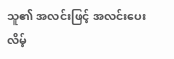သူ၏ အလင်းဖြင့် အလင်းပေးလိမ့်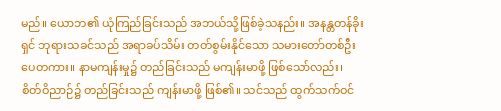မည်။ ယောဘ၏ ယုံကြည်ခြင်းသည် အဘယ်သို့ဖြစ်ခဲ့သနည်း။ အနန္တတန်ခိုးရှင် ဘုရားသခင်သည် အရာခပ်သိမ်း တတ်စွမ်းနိုင်သော သမားတော်တစ်ဦး ပေတကား။ နာမကျန်းမှု၌ တည်ခြင်းသည် မကျန်းမာဖို့ ဖြစ်သော်လည်း၊ စိတ်ဝိညာဉ်၌ တည်ခြင်းသည် ကျန်းမာဖို့ ဖြစ်၏။ သင်သည် ထွက်သက်ဝင်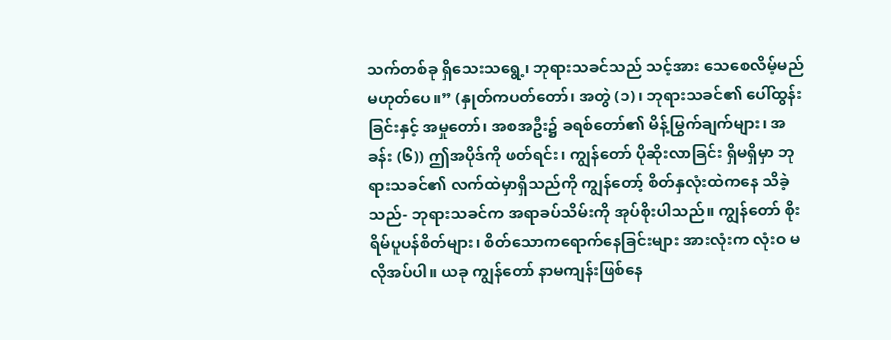သက်တစ်ခု ရှိသေးသရွေ့၊ ဘုရားသခင်သည် သင့်အား သေစေလိမ့်မည် မဟုတ်ပေ။” (နှုတ်ကပတ်တော်၊ အတွဲ (၁)၊ ဘုရားသခင်၏ ပေါ်ထွန်းခြင်းနှင့် အမှုတော်၊ အစအဦး၌ ခရစ်တော်၏ မိန့်မြွက်ချက်များ၊ အခန်း (၆)) ဤအပိုဒ်ကို ဖတ်ရင်း၊ ကျွန်တော် ပိုဆိုးလာခြင်း ရှိမရှိမှာ ဘုရားသခင်၏ လက်ထဲမှာရှိသည်ကို ကျွန်တော့် စိတ်နှလုံးထဲကနေ သိခဲ့သည်- ဘုရားသခင်က အရာခပ်သိမ်းကို အုပ်စိုးပါသည်။ ကျွန်တော် စိုးရိမ်ပူပန်စိတ်များ၊ စိတ်သောကရောက်နေခြင်းများ အားလုံးက လုံးဝ မလိုအပ်ပါ။ ယခု ကျွန်တော် နာမကျန်းဖြစ်နေ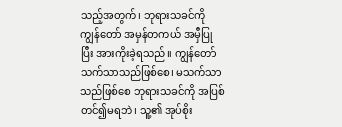သည့်အတွက်၊ ဘုရားသခင်ကို ကျွန်တော် အမှန်တကယ် အမှီပြုပြီး အားကိုးခဲ့ရသည်။ ကျွန်တော် သက်သာသည်ဖြစ်စေ၊ မသက်သာသည်ဖြစ်စေ ဘုရားသခင်ကို အပြစ်တင်၍မရဘဲ၊ သူ့၏ အုပ်စိုး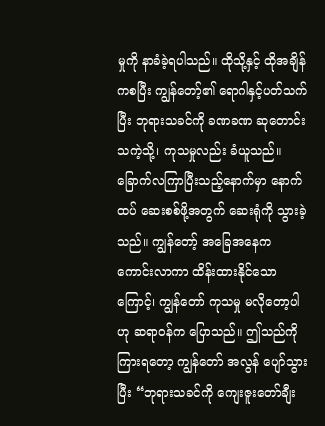မှုကို နာခံခဲ့ရပါသည်။ ထိုသို့နှင့် ထိုအချိန်ကစပြီး ကျွန်တော့်၏ ရောဂါနှင့်ပတ်သက်ပြီး ဘုရားသခင်ကို ခဏခဏ ဆုတောင်းသကဲ့သို့၊ ကုသမှုလည်း ခံယူသည်။ ခြောက်လကြာပြီးသည့်နောက်မှာ နောက်ထပ် ဆေးစစ်ဖို့အတွက် ဆေးရုံကို သွားခဲ့သည်။ ကျွန်တော့် အခြေအနေက ကောင်းလာကာ ထိန်းထားနိုင်သောကြောင့်၊ ကျွန်တော် ကုသမှု မလိုတော့ပါဟု ဆရာဝန်က ပြောသည်။ ဤသည်ကို ကြားရတော့ ကျွန်တော် အလွန် ပျော်သွားပြီး “ဘုရားသခင်ကို ကျေးဇူးတော်ချီး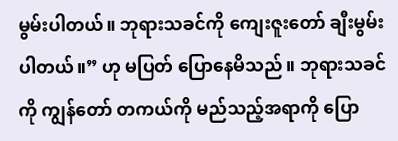မွမ်းပါတယ်။ ဘုရားသခင်ကို ကျေးဇူးတော် ချီးမွမ်းပါတယ်။” ဟု မပြတ် ပြောနေမိသည်။ ဘုရားသခင်ကို ကျွန်တော် တကယ်ကို မည်သည့်အရာကို ပြော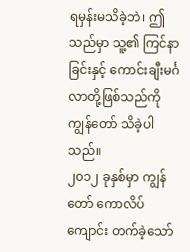ရမှန်းမသိခဲ့ဘဲ၊ ဤသည်မှာ သူ့၏ ကြင်နာခြင်းနှင့် ကောင်းချီးမင်္ဂလာတို့ဖြစ်သည်ကို ကျွန်တော် သိခဲ့ပါသည်။
၂၀၁၂ ခုနှစ်မှာ ကျွန်တော် ကောလိပ်ကျောင်း တက်ခဲ့သော်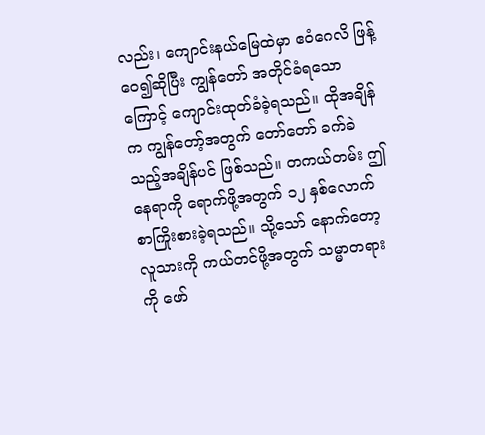လည်း၊ ကျောင်းနယ်မြေထဲမှာ ဧဝံဂေလိ ဖြန့်ဝေ၍ဆိုပြီး ကျွန်တော် အတိုင်ခံရသောကြောင့် ကျောင်းထုတ်ခံခဲ့ရသည်။ ထိုအချိန်က ကျွန်တော့်အတွက် တော်တော် ခက်ခဲသည့်အချိန်ပင် ဖြစ်သည်။ တကယ်တမ်း ဤနေရာကို ရောက်ဖို့အတွက် ၁၂ နှစ်လောက် စာကြိုးစားခဲ့ရသည်။ သို့သော် နောက်တော့ လူသားကို ကယ်တင်ဖို့အတွက် သမ္မာတရားကို ဖော်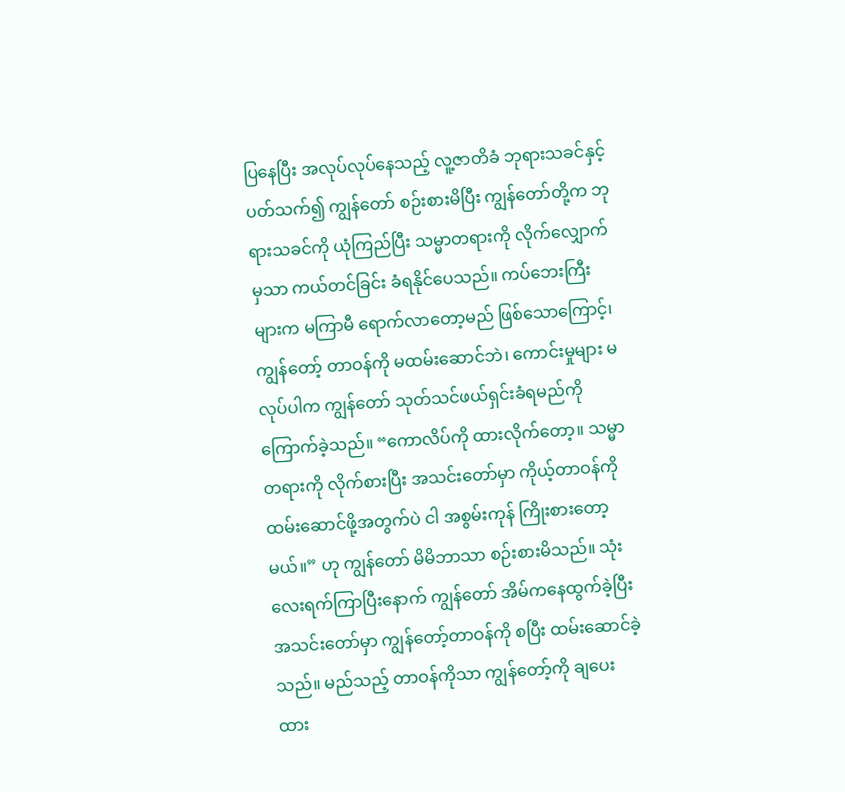ပြနေပြီး အလုပ်လုပ်နေသည့် လူ့ဇာတိခံ ဘုရားသခင်နှင့်ပတ်သက်၍ ကျွန်တော် စဉ်းစားမိပြီး ကျွန်တော်တို့က ဘုရားသခင်ကို ယုံကြည်ပြီး သမ္မာတရားကို လိုက်လျှောက်မှသာ ကယ်တင်ခြင်း ခံရနိုင်ပေသည်။ ကပ်ဘေးကြီးများက မကြာမီ ရောက်လာတော့မည် ဖြစ်သောကြောင့်၊ ကျွန်တော့် တာဝန်ကို မထမ်းဆောင်ဘဲ၊ ကောင်းမှုများ မလုပ်ပါက ကျွန်တော် သုတ်သင်ဖယ်ရှင်းခံရမည်ကို ကြောက်ခဲ့သည်။ “ကောလိပ်ကို ထားလိုက်တော့။ သမ္မာတရားကို လိုက်စားပြီး အသင်းတော်မှာ ကိုယ့်တာဝန်ကို ထမ်းဆောင်ဖို့အတွက်ပဲ ငါ အစွမ်းကုန် ကြိုးစားတော့မယ်။” ဟု ကျွန်တော် မိမိဘာသာ စဉ်းစားမိသည်။ သုံးလေးရက်ကြာပြီးနောက် ကျွန်တော် အိမ်ကနေထွက်ခဲ့ပြီး အသင်းတော်မှာ ကျွန်တော့်တာဝန်ကို စပြီး ထမ်းဆောင်ခဲ့သည်။ မည်သည့် တာဝန်ကိုသာ ကျွန်တော့်ကို ချပေးထား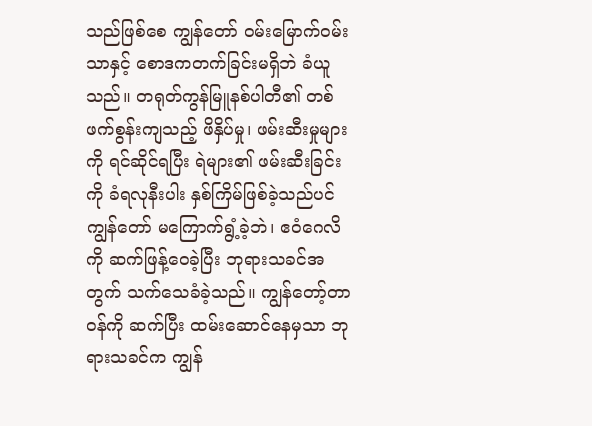သည်ဖြစ်စေ ကျွန်တော် ဝမ်းမြောက်ဝမ်းသာနှင့် စောဒကတက်ခြင်းမရှိဘဲ ခံယူသည်။ တရုတ်ကွန်မြူနစ်ပါတီ၏ တစ်ဖက်စွန်းကျသည့် ဖိနှိပ်မှု၊ ဖမ်းဆီးမှုများကို ရင်ဆိုင်ရပြီး ရဲများ၏ ဖမ်းဆီးခြင်းကို ခံရလုနီးပါး နှစ်ကြိမ်ဖြစ်ခဲ့သည်ပင် ကျွန်တော် မကြောက်ရွံ့ခဲ့ဘဲ၊ ဧဝံဂေလိကို ဆက်ဖြန့်ဝေခဲ့ပြီး ဘုရားသခင်အတွက် သက်သေခံခဲ့သည်။ ကျွန်တော့်တာဝန်ကို ဆက်ပြီး ထမ်းဆောင်နေမှသာ ဘုရားသခင်က ကျွန်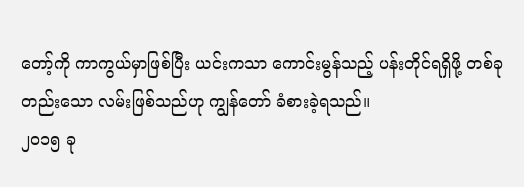တော့်ကို ကာကွယ်မှာဖြစ်ပြီး ယင်းကသာ ကောင်းမွန်သည့် ပန်းတိုင်ရရှိဖို့ တစ်ခုတည်းသော လမ်းဖြစ်သည်ဟု ကျွန်တော် ခံစားခဲ့ရသည်။
၂၀၁၅ ခု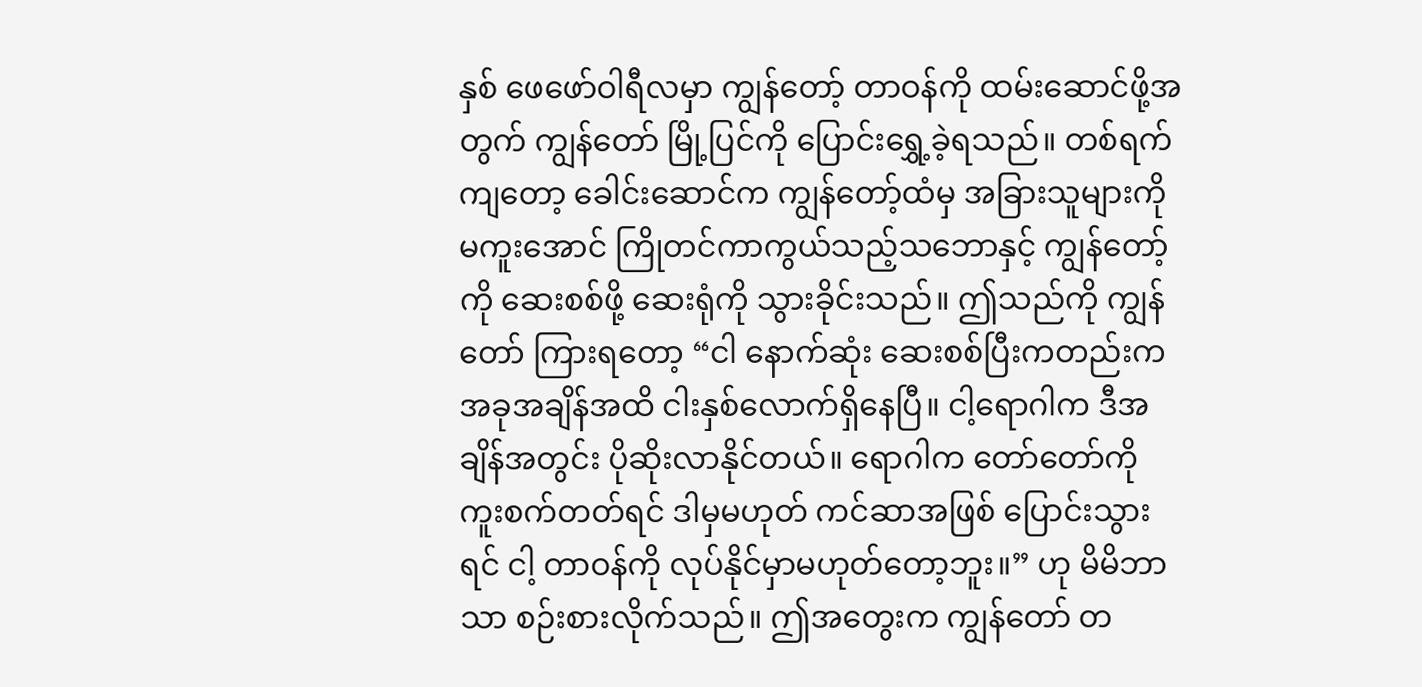နှစ် ဖေဖော်ဝါရီလမှာ ကျွန်တော့် တာဝန်ကို ထမ်းဆောင်ဖို့အတွက် ကျွန်တော် မြို့ပြင်ကို ပြောင်းရွှေ့ခဲ့ရသည်။ တစ်ရက်ကျတော့ ခေါင်းဆောင်က ကျွန်တော့်ထံမှ အခြားသူများကို မကူးအောင် ကြိုတင်ကာကွယ်သည့်သဘောနှင့် ကျွန်တော့်ကို ဆေးစစ်ဖို့ ဆေးရုံကို သွားခိုင်းသည်။ ဤသည်ကို ကျွန်တော် ကြားရတော့ “ငါ နောက်ဆုံး ဆေးစစ်ပြီးကတည်းက အခုအချိန်အထိ ငါးနှစ်လောက်ရှိနေပြီ။ ငါ့ရောဂါက ဒီအချိန်အတွင်း ပိုဆိုးလာနိုင်တယ်။ ရောဂါက တော်တော်ကို ကူးစက်တတ်ရင် ဒါမှမဟုတ် ကင်ဆာအဖြစ် ပြောင်းသွားရင် ငါ့ တာဝန်ကို လုပ်နိုင်မှာမဟုတ်တော့ဘူး။” ဟု မိမိဘာသာ စဉ်းစားလိုက်သည်။ ဤအတွေးက ကျွန်တော် တ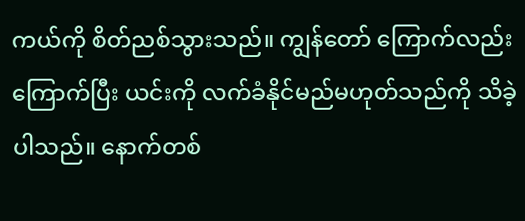ကယ်ကို စိတ်ညစ်သွားသည်။ ကျွန်တော် ကြောက်လည်းကြောက်ပြီး ယင်းကို လက်ခံနိုင်မည်မဟုတ်သည်ကို သိခဲ့ပါသည်။ နောက်တစ်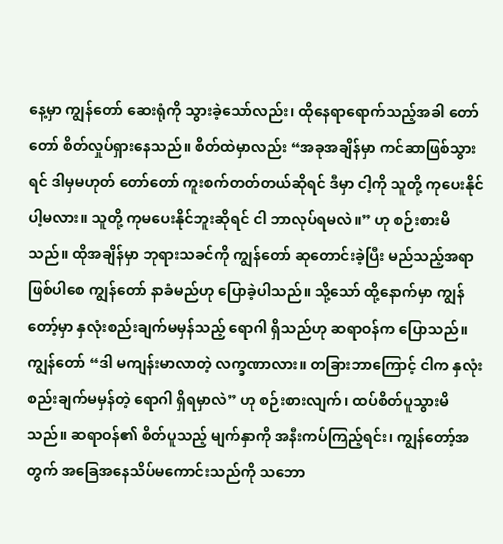နေ့မှာ ကျွန်တော် ဆေးရုံကို သွားခဲ့သော်လည်း၊ ထိုနေရာရောက်သည့်အခါ တော်တော် စိတ်လှုပ်ရှားနေသည်။ စိတ်ထဲမှာလည်း “အခုအချိန်မှာ ကင်ဆာဖြစ်သွားရင် ဒါမှမဟုတ် တော်တော် ကူးစက်တတ်တယ်ဆိုရင် ဒီမှာ ငါ့ကို သူတို့ ကုပေးနိုင်ပါ့မလား။ သူတို့ ကုမပေးနိုင်ဘူးဆိုရင် ငါ ဘာလုပ်ရမလဲ။” ဟု စဉ်းစားမိသည်။ ထိုအချိန်မှာ ဘုရားသခင်ကို ကျွန်တော် ဆုတောင်းခဲ့ပြီး မည်သည့်အရာဖြစ်ပါစေ ကျွန်တော် နာခံမည်ဟု ပြောခဲ့ပါသည်။ သို့သော် ထို့နောက်မှာ ကျွန်တော့်မှာ နှလုံးစည်းချက်မမှန်သည့် ရောဂါ ရှိသည်ဟု ဆရာဝန်က ပြောသည်။ ကျွန်တော် “ဒါ မကျန်းမာလာတဲ့ လက္ခဏာလား။ တခြားဘာကြောင့် ငါက နှလုံးစည်းချက်မမှန်တဲ့ ရောဂါ ရှိရမှာလဲ” ဟု စဉ်းစားလျက်၊ ထပ်စိတ်ပူသွားမိသည်။ ဆရာဝန်၏ စိတ်ပူသည့် မျက်နှာကို အနီးကပ်ကြည့်ရင်း၊ ကျွန်တော့်အတွက် အခြေအနေသိပ်မကောင်းသည်ကို သဘော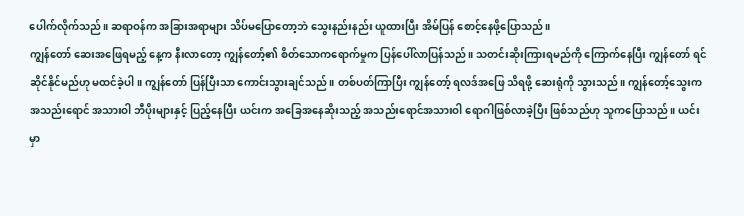ပေါက်လိုက်သည်။ ဆရာဝန်က အခြားအရာများ သိပ်မပြောတော့ဘဲ သွေးနည်းနည်း ယူထားပြီး အိမ်ပြန် စောင့်နေဖို့ပြောသည်။
ကျွန်တော် ဆေးအဖြေရမည့် နေ့က နီးလာတော့ ကျွန်တော့်၏ စိတ်သောကရောက်မှုက ပြန်ပေါ်လာပြန်သည်။ သတင်းဆိုးကြားရမည်ကို ကြောက်နေပြီး ကျွန်တော် ရင်ဆိုင်နိုင်မည်ဟု မထင်ခဲ့ပါ။ ကျွန်တော် ပြန်ပြီးသာ ကောင်းသွားချင်သည်။ တစ်ပတ်ကြာပြီး ကျွန်တော့် ရလဒ်အဖြေ သိရဖို့ ဆေးရုံကို သွားသည်။ ကျွန်တော့်သွေးက အသည်းရောင် အသားဝါ ဘီပိုးများနှင့် ပြည့်နေပြီး ယင်းက အခြေအနေဆိုးသည့် အသည်းရောင်အသားဝါ ရောဂါဖြစ်လာခဲ့ပြီး ဖြစ်သည်ဟု သူကပြောသည်။ ယင်းမှာ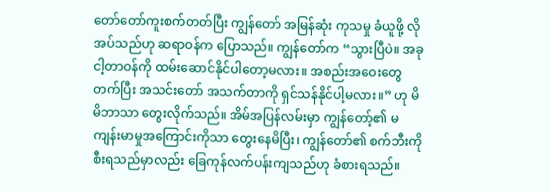တော်တော်ကူးစက်တတ်ပြီး ကျွန်တော် အမြန်ဆုံး ကုသမှု ခံယူဖို့ လိုအပ်သည်ဟု ဆရာဝန်က ပြောသည်။ ကျွန်တော်က “သွားပြီပဲ။ အခု ငါ့တာဝန်ကို ထမ်းဆောင်နိုင်ပါတော့မလား။ အစည်းအဝေးတွေတက်ပြီး အသင်းတော် အသက်တာကို ရှင်သန်နိုင်ပါ့မလား။” ဟု မိမိဘာသာ တွေးလိုက်သည်။ အိမ်အပြန်လမ်းမှာ ကျွန်တော့်၏ မကျန်းမာမှုအကြောင်းကိုသာ တွေးနေမိပြီး၊ ကျွန်တော်၏ စက်ဘီးကို စီးရသည်မှာလည်း ခြေကုန်လက်ပန်းကျသည်ဟု ခံစားရသည်။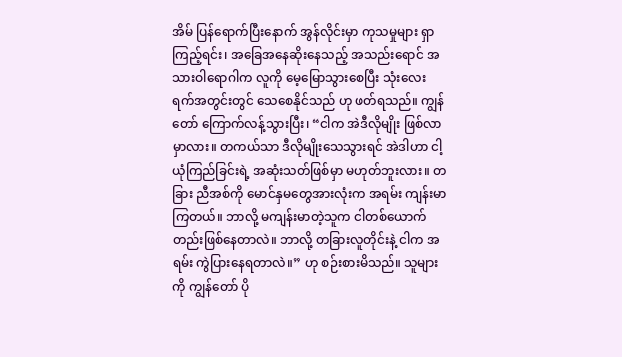အိမ် ပြန်ရောက်ပြီးနောက် အွန်လိုင်းမှာ ကုသမှုများ ရှာကြည့်ရင်း၊ အခြေအနေဆိုးနေသည့် အသည်းရောင် အသားဝါရောဂါက လူကို မေ့မြောသွားစေပြီး သုံးလေးရက်အတွင်းတွင် သေစေနိုင်သည် ဟု ဖတ်ရသည်။ ကျွန်တော် ကြောက်လန့်သွားပြီး၊ “ငါက အဲဒီလိုမျိုး ဖြစ်လာမှာလား။ တကယ်သာ ဒီလိုမျိုးသေသွားရင် အဲဒါဟာ ငါ့ယုံကြည်ခြင်းရဲ့ အဆုံးသတ်ဖြစ်မှာ မဟုတ်ဘူးလား။ တခြား ညီအစ်ကို မောင်နှမတွေအားလုံးက အရမ်း ကျန်းမာကြတယ်။ ဘာလို့ မကျန်းမာတဲ့သူက ငါတစ်ယောက်တည်းဖြစ်နေတာလဲ။ ဘာလို့ တခြားလူတိုင်းနဲ့ ငါက အရမ်း ကွဲပြားနေရတာလဲ။” ဟု စဉ်းစားမိသည်။ သူများကို ကျွန်တော် ပို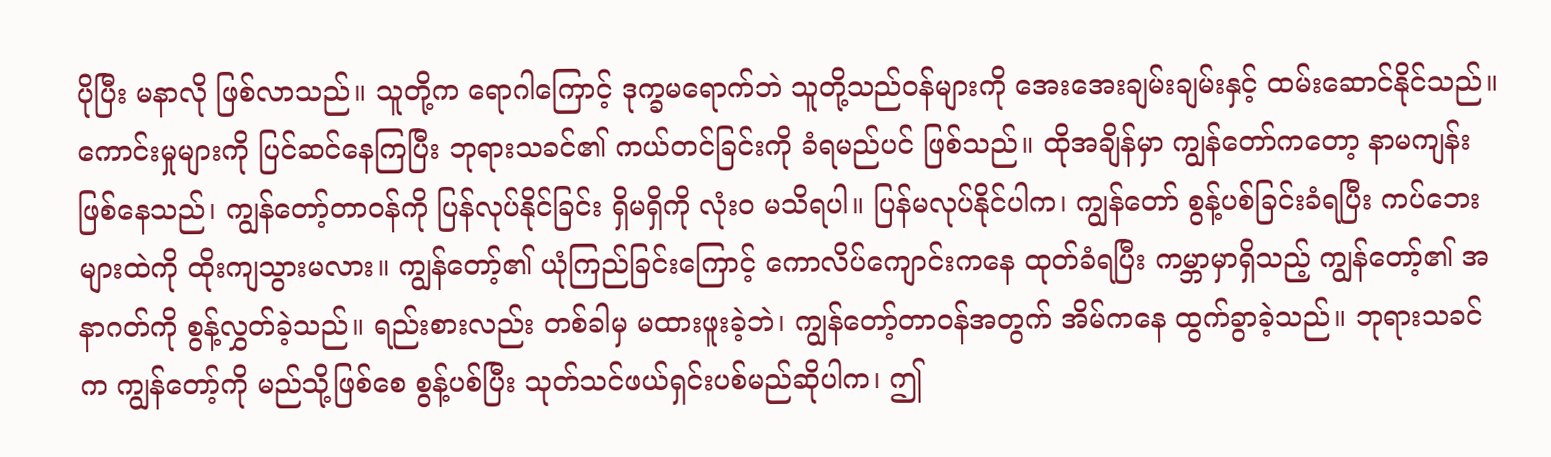ပိုပြီး မနာလို ဖြစ်လာသည်။ သူတို့က ရောဂါကြောင့် ဒုက္ခမရောက်ဘဲ သူတို့သည်ဝန်များကို အေးအေးချမ်းချမ်းနှင့် ထမ်းဆောင်နိုင်သည်။ ကောင်းမှုများကို ပြင်ဆင်နေကြပြီး ဘုရားသခင်၏ ကယ်တင်ခြင်းကို ခံရမည်ပင် ဖြစ်သည်။ ထိုအချိန်မှာ ကျွန်တော်ကတော့ နာမကျန်းဖြစ်နေသည်၊ ကျွန်တော့်တာဝန်ကို ပြန်လုပ်နိုင်ခြင်း ရှိမရှိကို လုံးဝ မသိရပါ။ ပြန်မလုပ်နိုင်ပါက၊ ကျွန်တော် စွန့်ပစ်ခြင်းခံရပြီး ကပ်ဘေးများထဲကို ထိုးကျသွားမလား။ ကျွန်တော့်၏ ယုံကြည်ခြင်းကြောင့် ကောလိပ်ကျောင်းကနေ ထုတ်ခံရပြီး ကမ္ဘာမှာရှိသည့် ကျွန်တော့်၏ အနာဂတ်ကို စွန့်လွှတ်ခဲ့သည်။ ရည်းစားလည်း တစ်ခါမှ မထားဖူးခဲ့ဘဲ၊ ကျွန်တော့်တာဝန်အတွက် အိမ်ကနေ ထွက်ခွာခဲ့သည်။ ဘုရားသခင်က ကျွန်တော့်ကို မည်သို့ဖြစ်စေ စွန့်ပစ်ပြီး သုတ်သင်ဖယ်ရှင်းပစ်မည်ဆိုပါက၊ ဤ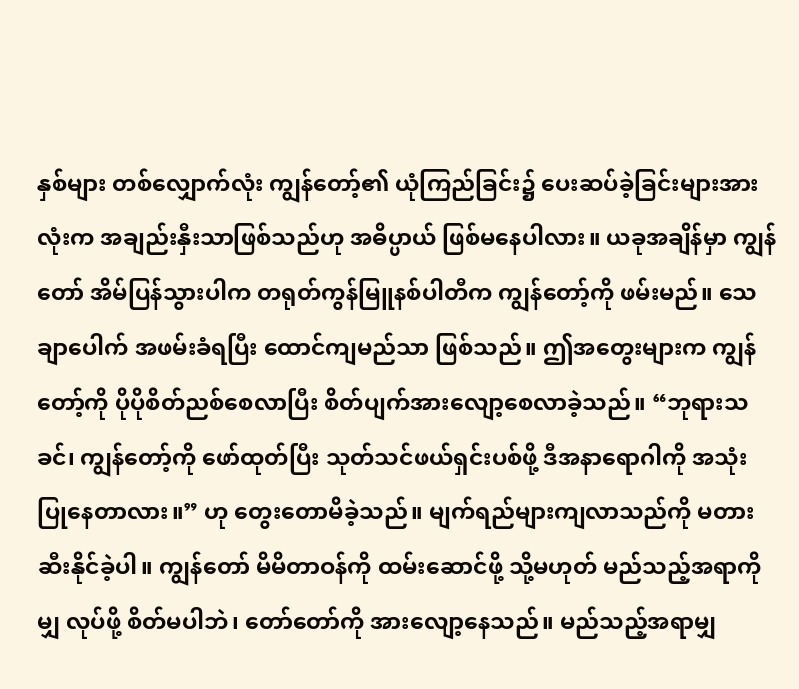နှစ်များ တစ်လျှောက်လုံး ကျွန်တော့်၏ ယုံကြည်ခြင်း၌ ပေးဆပ်ခဲ့ခြင်းများအားလုံးက အချည်းနှီးသာဖြစ်သည်ဟု အဓိပ္ပာယ် ဖြစ်မနေပါလား။ ယခုအချိန်မှာ ကျွန်တော် အိမ်ပြန်သွားပါက တရုတ်ကွန်မြူနစ်ပါတီက ကျွန်တော့်ကို ဖမ်းမည်။ သေချာပေါက် အဖမ်းခံရပြီး ထောင်ကျမည်သာ ဖြစ်သည်။ ဤအတွေးများက ကျွန်တော့်ကို ပိုပိုစိတ်ညစ်စေလာပြီး စိတ်ပျက်အားလျော့စေလာခဲ့သည်။ “ဘုရားသခင်၊ ကျွန်တော့်ကို ဖော်ထုတ်ပြီး သုတ်သင်ဖယ်ရှင်းပစ်ဖို့ ဒီအနာရောဂါကို အသုံးပြုနေတာလား။” ဟု တွေးတောမိခဲ့သည်။ မျက်ရည်များကျလာသည်ကို မတားဆီးနိုင်ခဲ့ပါ။ ကျွန်တော် မိမိတာဝန်ကို ထမ်းဆောင်ဖို့ သို့မဟုတ် မည်သည့်အရာကိုမျှ လုပ်ဖို့ စိတ်မပါဘဲ၊ တော်တော်ကို အားလျော့နေသည်။ မည်သည့်အရာမျှ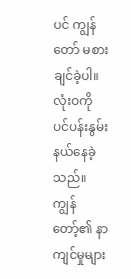ပင် ကျွန်တော် မစားချင်ခဲ့ပါ။ လုံးဝကို ပင်ပန်းနွမ်းနယ်နေခဲ့သည်။ ကျွန်တော့်၏ နာကျင်မှုများ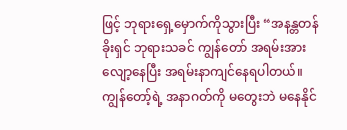ဖြင့် ဘုရားရှေ့မှောက်ကိုသွားပြီး “အနန္တတန်ခိုးရှင် ဘုရားသခင် ကျွန်တော် အရမ်းအားလျော့နေပြီး အရမ်းနာကျင်နေရပါတယ်။ ကျွန်တော့်ရဲ့ အနာဂတ်ကို မတွေးဘဲ မနေနိုင်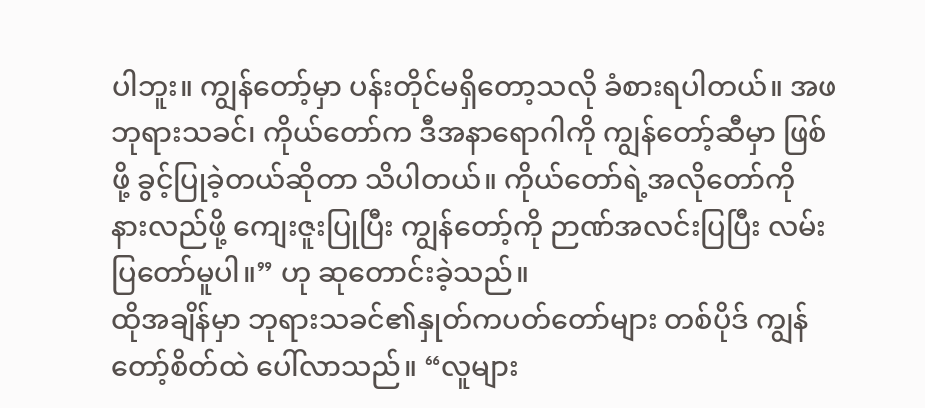ပါဘူး။ ကျွန်တော့်မှာ ပန်းတိုင်မရှိတော့သလို ခံစားရပါတယ်။ အဖ ဘုရားသခင်၊ ကိုယ်တော်က ဒီအနာရောဂါကို ကျွန်တော့်ဆီမှာ ဖြစ်ဖို့ ခွင့်ပြုခဲ့တယ်ဆိုတာ သိပါတယ်။ ကိုယ်တော်ရဲ့အလိုတော်ကို နားလည်ဖို့ ကျေးဇူးပြုပြီး ကျွန်တော့်ကို ဉာဏ်အလင်းပြပြီး လမ်းပြတော်မူပါ။” ဟု ဆုတောင်းခဲ့သည်။
ထိုအချိန်မှာ ဘုရားသခင်၏နှုတ်ကပတ်တော်များ တစ်ပိုဒ် ကျွန်တော့်စိတ်ထဲ ပေါ်လာသည်။ “လူများ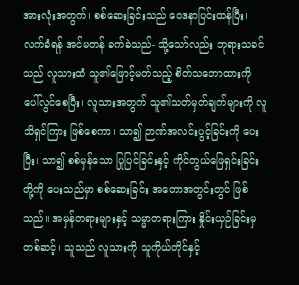အားလုံးအတွက်၊ စစ်ဆေးခြင်းသည် ဝေဒနာပြင်းထန်ပြီး၊ လက်ခံရန် အင်မတန် ခက်ခဲသည်- သို့သော်လည်း ဘုရားသခင်သည် လူသားထံ သူ၏ဖြောင့်မတ်သည့် စိတ်သဘောထားကို ပေါ်လွင်စေပြီး၊ လူသားအတွက် သူ၏သတ်မှတ်ချက်များကို လူသိရှင်ကြား ဖြစ်စေကာ၊ သာ၍ ဉာဏ်အလင်းပွင့်ခြင်းကို ပေးပြီး၊ သာ၍ စစ်မှန်သော ပြုပြင်ခြင်းနှင့် ကိုင်တွယ်ဖြေရှင်းခြင်းတို့ကို ပေးသည်မှာ စစ်ဆေးခြင်း အတောအတွင်းတွင် ဖြစ်သည်။ အမှန်တရားများနှင့် သမ္မာတရားကြား နှိုင်းယှဉ်ခြင်းမှတစ်ဆင့်၊ သူသည် လူသားကို သူကိုယ်တိုင်နှင့်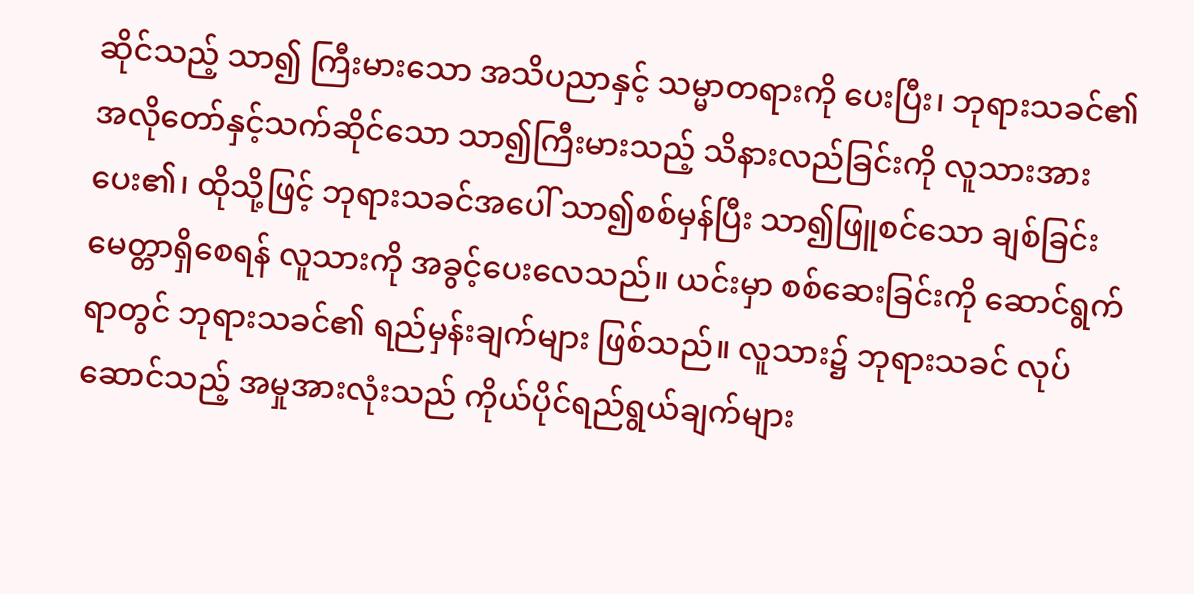ဆိုင်သည့် သာ၍ ကြီးမားသော အသိပညာနှင့် သမ္မာတရားကို ပေးပြီး၊ ဘုရားသခင်၏ အလိုတော်နှင့်သက်ဆိုင်သော သာ၍ကြီးမားသည့် သိနားလည်ခြင်းကို လူသားအား ပေး၏၊ ထိုသို့ဖြင့် ဘုရားသခင်အပေါ် သာ၍စစ်မှန်ပြီး သာ၍ဖြူစင်သော ချစ်ခြင်းမေတ္တာရှိစေရန် လူသားကို အခွင့်ပေးလေသည်။ ယင်းမှာ စစ်ဆေးခြင်းကို ဆောင်ရွက်ရာတွင် ဘုရားသခင်၏ ရည်မှန်းချက်များ ဖြစ်သည်။ လူသား၌ ဘုရားသခင် လုပ်ဆောင်သည့် အမှုအားလုံးသည် ကိုယ်ပိုင်ရည်ရွယ်ချက်များ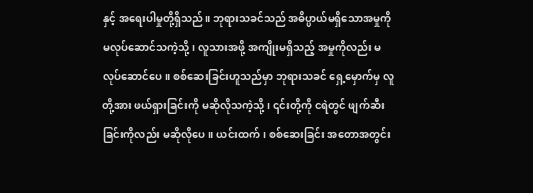နှင့် အရေးပါမှုတို့ရှိသည်။ ဘုရားသခင်သည် အဓိပ္ပာယ်မရှိသောအမှုကို မလုပ်ဆောင်သကဲ့သို့၊ လူသားအဖို့ အကျိုးမရှိသည့် အမှုကိုလည်း မလုပ်ဆောင်ပေ။ စစ်ဆေးခြင်းဟူသည်မှာ ဘုရားသခင် ရှေ့မှောက်မှ လူတို့အား ဖယ်ရှားခြင်းကို မဆိုလိုသကဲ့သို့၊ ၎င်းတို့ကို ငရဲတွင် ဖျက်ဆီးခြင်းကိုလည်း မဆိုလိုပေ။ ယင်းထက်၊ စစ်ဆေးခြင်း အတောအတွင်း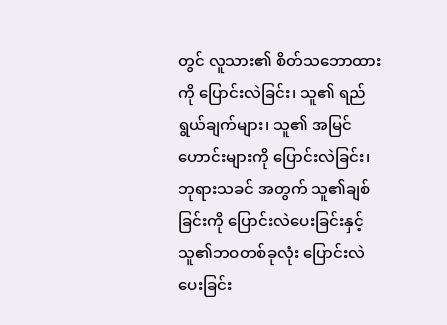တွင် လူသား၏ စိတ်သဘောထားကို ပြောင်းလဲခြင်း၊ သူ၏ ရည်ရွယ်ချက်များ၊ သူ၏ အမြင်ဟောင်းများကို ပြောင်းလဲခြင်း၊ ဘုရားသခင် အတွက် သူ၏ချစ်ခြင်းကို ပြောင်းလဲပေးခြင်းနှင့် သူ၏ဘဝတစ်ခုလုံး ပြောင်းလဲပေးခြင်း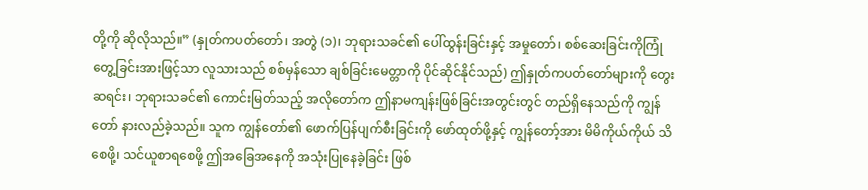တို့ကို ဆိုလိုသည်။” (နှုတ်ကပတ်တော်၊ အတွဲ (၁)၊ ဘုရားသခင်၏ ပေါ်ထွန်းခြင်းနှင့် အမှုတော်၊ စစ်ဆေးခြင်းကိုကြုံတွေ့ခြင်းအားဖြင့်သာ လူသားသည် စစ်မှန်သော ချစ်ခြင်းမေတ္တာကို ပိုင်ဆိုင်နိုင်သည်) ဤနှုတ်ကပတ်တော်များကို တွေးဆရင်း၊ ဘုရားသခင်၏ ကောင်းမြတ်သည့် အလိုတော်က ဤနာမကျန်းဖြစ်ခြင်းအတွင်းတွင် တည်ရှိနေသည်ကို ကျွန်တော် နားလည်ခဲ့သည်။ သူက ကျွန်တော်၏ ဖောက်ပြန်ပျက်စီးခြင်းကို ဖော်ထုတ်ဖို့နှင့် ကျွန်တော့်အား မိမိကိုယ်ကိုယ် သိစေဖို့၊ သင်ယူစာရစေဖို့ ဤအခြေအနေကို အသုံးပြုနေခဲ့ခြင်း ဖြစ်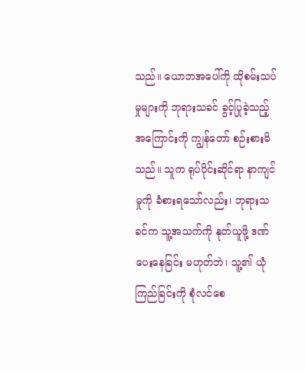သည်။ ယောဘအပေါ်ကို ထိုစမ်းသပ်မှုများကို ဘုရားသခင် ခွင့်ပြုခဲ့သည့်အကြောင်းကို ကျွန်တော် စဉ်းစားမိသည်။ သူက ရုပ်ပိုင်းဆိုင်ရာ နာကျင်မှုကို ခံစားရသော်လည်း၊ ဘုရားသခင်က သူ့အသက်ကို နုတ်ယူဖို့ ဒဏ်ပေးနေခြင်း မဟုတ်ဘဲ၊ သူ့၏ ယုံကြည်ခြင်းကို စုံလင်စေ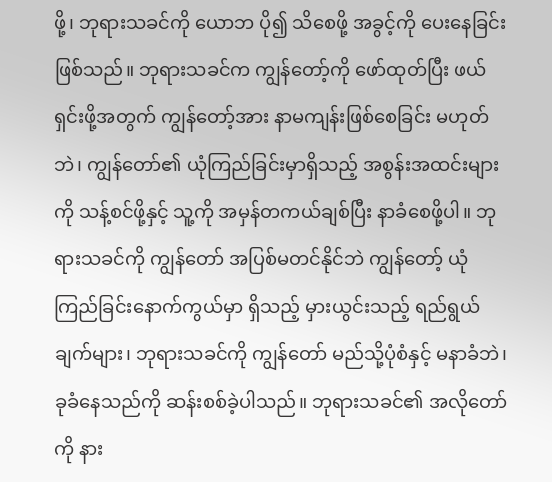ဖို့၊ ဘုရားသခင်ကို ယောဘ ပို၍ သိစေဖို့ အခွင့်ကို ပေးနေခြင်း ဖြစ်သည်။ ဘုရားသခင်က ကျွန်တော့်ကို ဖော်ထုတ်ပြီး ဖယ်ရှင်းဖို့အတွက် ကျွန်တော့်အား နာမကျန်းဖြစ်စေခြင်း မဟုတ်ဘဲ၊ ကျွန်တော်၏ ယုံကြည်ခြင်းမှာရှိသည့် အစွန်းအထင်းများကို သန့်စင်ဖို့နှင့် သူ့ကို အမှန်တကယ်ချစ်ပြီး နာခံစေဖို့ပါ။ ဘုရားသခင်ကို ကျွန်တော် အပြစ်မတင်နိုင်ဘဲ ကျွန်တော့် ယုံကြည်ခြင်းနောက်ကွယ်မှာ ရှိသည့် မှားယွင်းသည့် ရည်ရွယ်ချက်များ၊ ဘုရားသခင်ကို ကျွန်တော် မည်သို့ပုံစံနှင့် မနာခံဘဲ၊ ခုခံနေသည်ကို ဆန်းစစ်ခဲ့ပါသည်။ ဘုရားသခင်၏ အလိုတော်ကို နား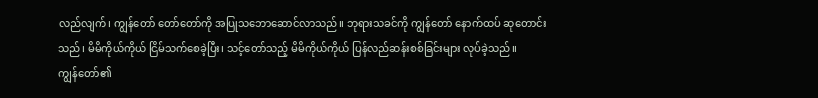လည်လျက်၊ ကျွန်တော် တော်တော်ကို အပြုသဘောဆောင်လာသည်။ ဘုရားသခင်ကို ကျွန်တော် နောက်ထပ် ဆုတောင်းသည်၊ မိမိကိုယ်ကိုယ် ငြိမ်သက်စေခဲ့ပြီး၊ သင့်တော်သည့် မိမိကိုယ်ကိုယ် ပြန်လည်ဆန်းစစ်ခြင်းများ လုပ်ခဲ့သည်။
ကျွန်တော်၏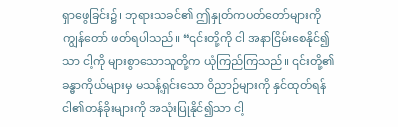ရှာဖွေခြင်း၌၊ ဘုရားသခင်၏ ဤနှုတ်ကပတ်တော်များကို ကျွန်တော် ဖတ်ရပါသည်။ “၎င်းတို့ကို ငါ အနာငြိမ်းစေနိုင်၍သာ ငါ့ကို များစွာသောသူတို့က ယုံကြည်ကြသည်။ ၎င်းတို့၏ခန္ဓာကိုယ်များမှ မသန့်ရှင်းသော ဝိညာဉ်များကို နှင်ထုတ်ရန် ငါ၏တန်ခိုးများကို အသုံးပြုနိုင်၍သာ ငါ့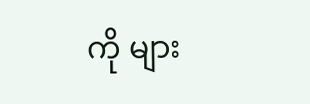ကို များ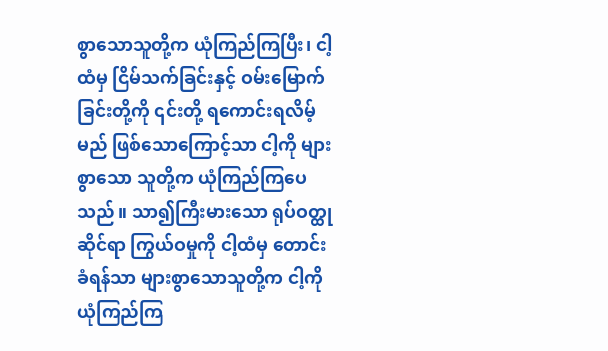စွာသောသူတို့က ယုံကြည်ကြပြီး၊ ငါ့ထံမှ ငြိမ်သက်ခြင်းနှင့် ဝမ်းမြောက်ခြင်းတို့ကို ၎င်းတို့ ရကောင်းရလိမ့်မည် ဖြစ်သောကြောင့်သာ ငါ့ကို များစွာသော သူတို့က ယုံကြည်ကြပေသည်။ သာ၍ကြီးမားသော ရုပ်ဝတ္ထုဆိုင်ရာ ကြွယ်ဝမှုကို ငါ့ထံမှ တောင်းခံရန်သာ များစွာသောသူတို့က ငါ့ကို ယုံကြည်ကြ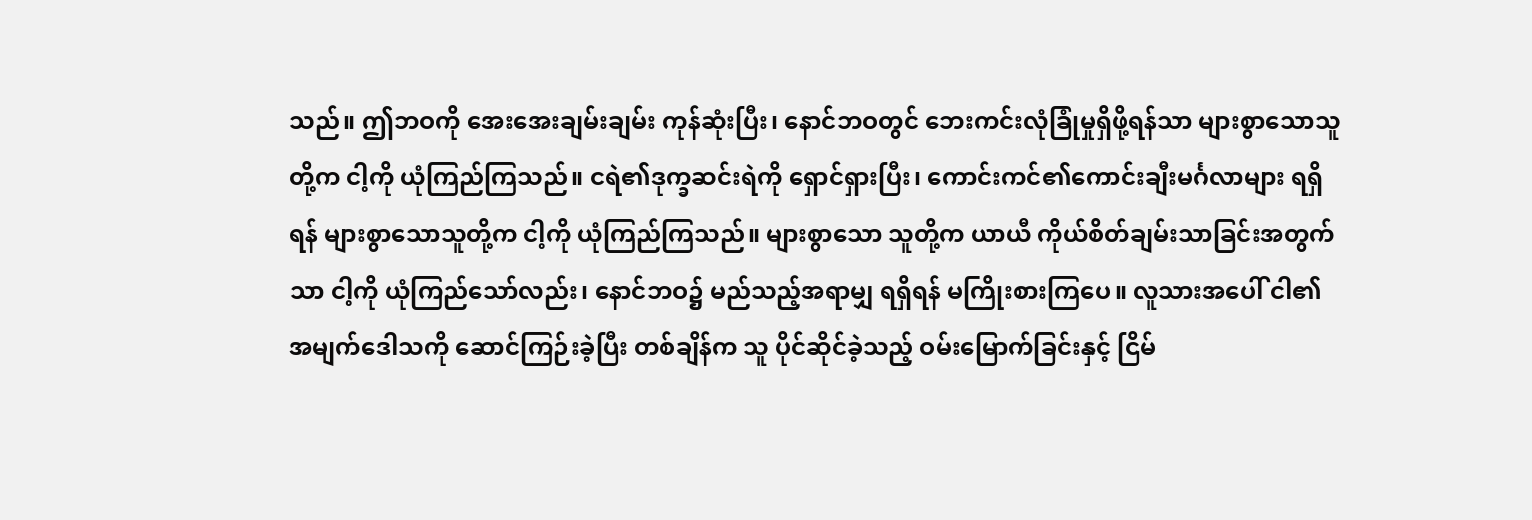သည်။ ဤဘဝကို အေးအေးချမ်းချမ်း ကုန်ဆုံးပြီး၊ နောင်ဘဝတွင် ဘေးကင်းလုံခြုံမှုရှိဖို့ရန်သာ များစွာသောသူတို့က ငါ့ကို ယုံကြည်ကြသည်။ ငရဲ၏ဒုက္ခဆင်းရဲကို ရှောင်ရှားပြီး၊ ကောင်းကင်၏ကောင်းချီးမင်္ဂလာများ ရရှိရန် များစွာသောသူတို့က ငါ့ကို ယုံကြည်ကြသည်။ များစွာသော သူတို့က ယာယီ ကိုယ်စိတ်ချမ်းသာခြင်းအတွက်သာ ငါ့ကို ယုံကြည်သော်လည်း၊ နောင်ဘဝ၌ မည်သည့်အရာမျှ ရရှိရန် မကြိုးစားကြပေ။ လူသားအပေါ် ငါ၏ အမျက်ဒေါသကို ဆောင်ကြဉ်းခဲ့ပြီး တစ်ချိန်က သူ ပိုင်ဆိုင်ခဲ့သည့် ဝမ်းမြောက်ခြင်းနှင့် ငြိမ်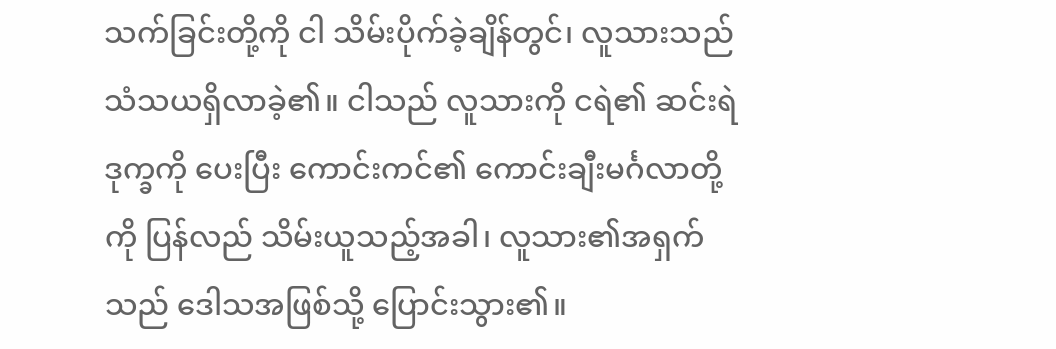သက်ခြင်းတို့ကို ငါ သိမ်းပိုက်ခဲ့ချိန်တွင်၊ လူသားသည် သံသယရှိလာခဲ့၏။ ငါသည် လူသားကို ငရဲ၏ ဆင်းရဲဒုက္ခကို ပေးပြီး ကောင်းကင်၏ ကောင်းချီးမင်္ဂလာတို့ကို ပြန်လည် သိမ်းယူသည့်အခါ၊ လူသား၏အရှက်သည် ဒေါသအဖြစ်သို့ ပြောင်းသွား၏။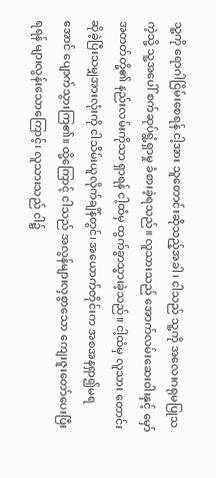သူ့ကို ရောဂါငြိမ်းစေရန် ငါ့အား သူတောင်းဆိုသည့်အခါ၊ ငါသည် သူ့ကို အလေးဂရုမပြုသကဲ့သို့ သူ့အပေါ် စက်ဆုပ်ရွံ့ရှာမှု ခံစားခဲ့ရသည်။ လူသားသည် အောက်လမ်းဆေးဝါးနှင့် မှော်အတတ်တို့၏ နည်းလမ်းကိုသာ ရှာရန် ငါ့ထံမှ ထွက်ခွာသွားခဲ့သည်။ ငါ့ထံမှ လူသား တောင်းဆိုခဲ့ပြီးသမျှအားလုံးကို ငါသိမ်းယူလိုက်ချိန်တွင်၊ အယောက်တိုင်းက အစအနရှာ၍မရအောင် ပျောက်သွားကြ၏။ ထို့ကြောင့် ငါသည် အလွန်များလှစွာသော ကျေးဇူးတော်ပေးပြီး ရရန် များလွန်းသောကြောင့်၊ လူသားသည် ငါ၌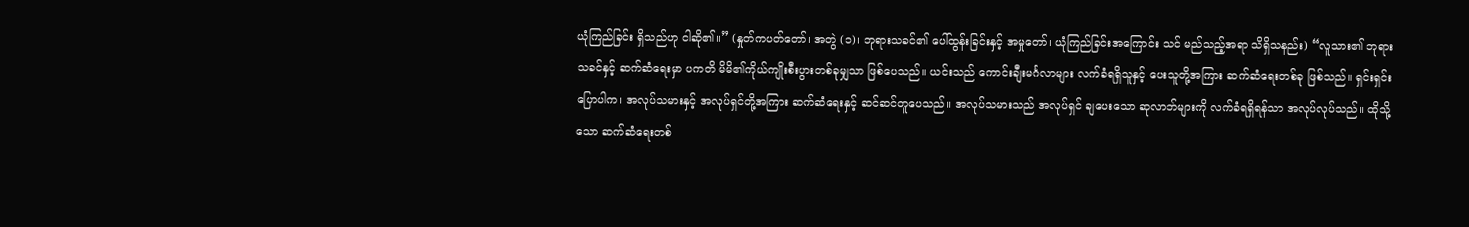ယုံကြည်ခြင်း ရှိသည်ဟု ငါဆို၏။” (နှုတ်ကပတ်တော်၊ အတွဲ (၁)၊ ဘုရားသခင်၏ ပေါ်ထွန်းခြင်းနှင့် အမှုတော်၊ ယုံကြည်ခြင်းအကြောင်း သင် မည်သည့်အရာ သိရှိသနည်း) “လူသား၏ ဘုရားသခင်နှင့် ဆက်ဆံရေးမှာ ပကတိ မိမိ၏ကိုယ်ကျိုးစီးပွားတစ်ခုမျှသာ ဖြစ်ပေသည်။ ယင်းသည် ကောင်းချီးမင်္ဂလာများ လက်ခံရရှိသူနှင့် ပေးသူတို့အကြား ဆက်ဆံရေးတစ်ခု ဖြစ်သည်။ ရှင်းရှင်းပြောပါက၊ အလုပ်သမားနှင့် အလုပ်ရှင်တို့အကြား ဆက်ဆံရေးနှင့် ဆင်ဆင်တူပေသည်။ အလုပ်သမားသည် အလုပ်ရှင် ချပေးသော ဆုလာဘ်များကို လက်ခံရရှိရန်သာ အလုပ်လုပ်သည်။ ထိုသို့သော ဆက်ဆံရေးတစ်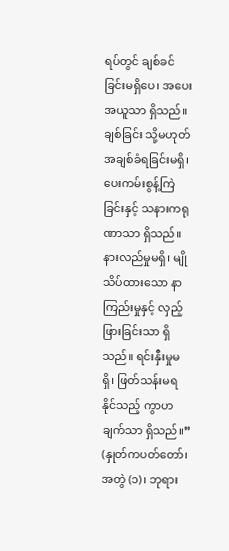ရပ်တွင် ချစ်ခင်ခြင်းမရှိပေ၊ အပေးအယူသာ ရှိသည်။ ချစ်ခြင်း သို့မဟုတ် အချစ်ခံရခြင်းမရှိ၊ ပေးကမ်းစွန့်ကြဲခြင်းနှင့် သနားကရုဏာသာ ရှိသည်။ နားလည်မှုမရှိ၊ မျိုသိပ်ထားသော နာကြည်းမှုနှင့် လှည့်ဖြားခြင်းသာ ရှိသည်။ ရင်းနှီးမှုမရှိ၊ ဖြတ်သန်းမရနိုင်သည့် ကွာဟချက်သာ ရှိသည်။” (နှုတ်ကပတ်တော်၊ အတွဲ (၁)၊ ဘုရား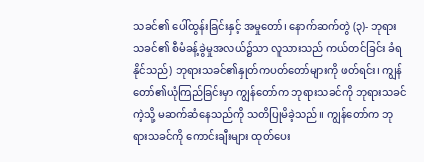သခင်၏ ပေါ်ထွန်းခြင်းနှင့် အမှုတော်၊ နောက်ဆက်တွဲ (၃)- ဘုရားသခင်၏ စီမံခန့်ခွဲမှုအလယ်၌သာ လူသားသည် ကယ်တင်ခြင်း ခံရနိုင်သည်) ဘုရားသခင်၏နှုတ်ကပတ်တော်များကို ဖတ်ရင်း၊ ကျွန်တော်၏ယုံကြည်ခြင်းမှာ ကျွန်တော်က ဘုရားသခင်ကို ဘုရားသခင်ကဲ့သို့ မဆက်ဆံနေသည်ကို သတိပြုမိခဲ့သည်။ ကျွန်တော်က ဘုရားသခင်ကို ကောင်းချီးများ ထုတ်ပေး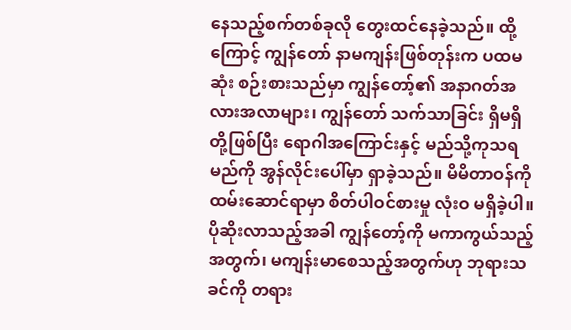နေသည့်စက်တစ်ခုလို တွေးထင်နေခဲ့သည်။ ထို့ကြောင့် ကျွန်တော် နာမကျန်းဖြစ်တုန်းက ပထမဆုံး စဉ်းစားသည်မှာ ကျွန်တော့်၏ အနာဂတ်အလားအလာများ၊ ကျွန်တော် သက်သာခြင်း ရှိမရှိတို့ဖြစ်ပြီး ရောဂါအကြောင်းနှင့် မည်သို့ကုသရမည်ကို အွန်လိုင်းပေါ်မှာ ရှာခဲ့သည်။ မိမိတာဝန်ကို ထမ်းဆောင်ရာမှာ စိတ်ပါဝင်စားမှု လုံးဝ မရှိခဲ့ပါ။ ပိုဆိုးလာသည့်အခါ ကျွန်တော့်ကို မကာကွယ်သည့်အတွက်၊ မကျန်းမာစေသည့်အတွက်ဟု ဘုရားသခင်ကို တရား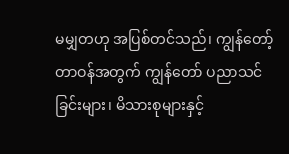မမျှတဟု အပြစ်တင်သည်၊ ကျွန်တော့်တာဝန်အတွက် ကျွန်တော် ပညာသင်ခြင်းများ၊ မိသားစုများနှင့်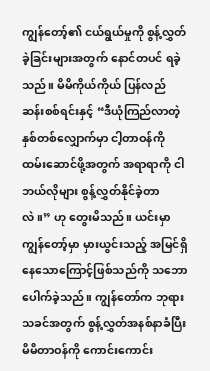ကျွန်တော့်၏ ငယ်ရွယ်မှုကို စွန့်လွှတ်ခဲ့ခြင်းများအတွက် နောင်တပင် ရခဲ့သည်။ မိမိကိုယ်ကိုယ် ပြန်လည်ဆန်းစစ်ရင်းနှင့် “ဒီယုံကြည်လာတဲ့ နှစ်တစ်လျှောက်မှာ ငါ့တာဝန်ကို ထမ်းဆောင်ဖို့အတွက် အရာရာကို ငါ ဘယ်လိုများ စွန့်လွှတ်နိုင်ခဲ့တာလဲ။” ဟု တွေးမိသည်။ ယင်းမှာ ကျွန်တော့်မှာ မှားယွင်းသည့် အမြင်ရှိနေသောကြောင့်ဖြစ်သည်ကို သဘောပေါက်ခဲ့သည်။ ကျွန်တော်က ဘုရားသခင်အတွက် စွန့်လွှတ်အနစ်နာခံပြီး မိမိတာဝန်ကို ကောင်းကောင်း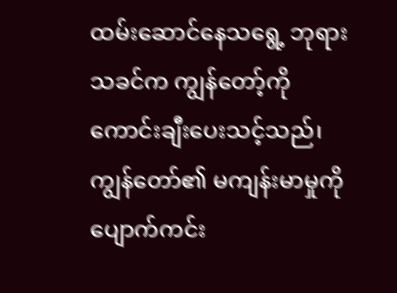ထမ်းဆောင်နေသရွေ့ ဘုရားသခင်က ကျွန်တော့်ကို ကောင်းချီးပေးသင့်သည်၊ ကျွန်တော်၏ မကျန်းမာမှုကို ပျောက်ကင်း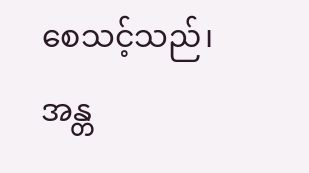စေသင့်သည်၊ အန္တ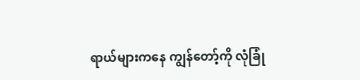ရာယ်များကနေ ကျွန်တော့်ကို လုံခြုံ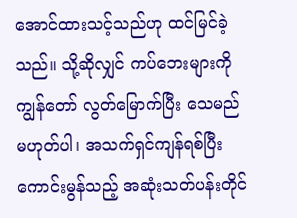အောင်ထားသင့်သည်ဟု ထင်မြင်ခဲ့သည်။ သို့ဆိုလျှင် ကပ်ဘေးများကို ကျွန်တော် လွတ်မြောက်ပြီး သေမည်မဟုတ်ပါ၊ အသက်ရှင်ကျန်ရစ်ပြီး ကောင်းမွန်သည့် အဆုံးသတ်ပန်းတိုင်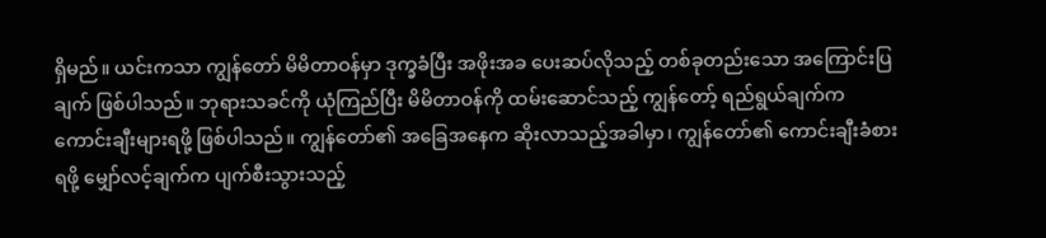ရှိမည်။ ယင်းကသာ ကျွန်တော် မိမိတာဝန်မှာ ဒုက္ခခံပြီး အဖိုးအခ ပေးဆပ်လိုသည့် တစ်ခုတည်းသော အကြောင်းပြချက် ဖြစ်ပါသည်။ ဘုရားသခင်ကို ယုံကြည်ပြီး မိမိတာဝန်ကို ထမ်းဆောင်သည့် ကျွန်တော့် ရည်ရွယ်ချက်က ကောင်းချီးများရဖို့ ဖြစ်ပါသည်။ ကျွန်တော်၏ အခြေအနေက ဆိုးလာသည့်အခါမှာ၊ ကျွန်တော်၏ ကောင်းချီးခံစားရဖို့ မျှော်လင့်ချက်က ပျက်စီးသွားသည့်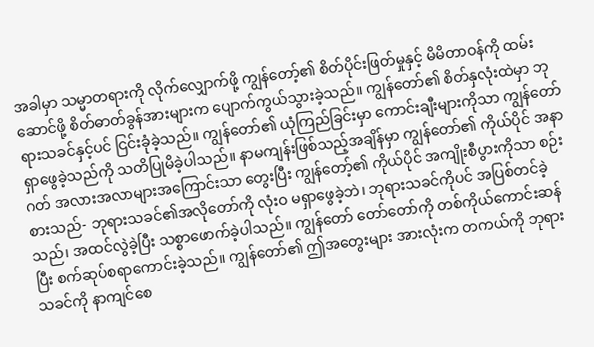အခါမှာ သမ္မာတရားကို လိုက်လျှောက်ဖို့ ကျွန်တော့်၏ စိတ်ပိုင်းဖြတ်မှုနှင့် မိမိတာဝန်ကို ထမ်းဆောင်ဖို့ စိတ်ဓာတ်ခွန်အားများက ပျောက်ကွယ်သွားခဲ့သည်။ ကျွန်တော်၏ စိတ်နှလုံးထဲမှာ ဘုရားသခင်နှင့်ပင် ငြင်းခုံခဲ့သည်။ ကျွန်တော်၏ ယုံကြည်ခြင်းမှာ ကောင်းချီးများကိုသာ ကျွန်တော် ရှာဖွေခဲ့သည်ကို သတိပြုမိခဲ့ပါသည်။ နာမကျန်းဖြစ်သည့်အချိန်မှာ ကျွန်တော်၏ ကိုယ်ပိုင် အနာဂတ် အလားအလာများအကြောင်းသာ တွေးပြီး ကျွန်တော့်၏ ကိုယ်ပိုင် အကျိုးစီပွားကိုသာ စဉ်းစားသည်- ဘုရားသခင်၏အလိုတော်ကို လုံးဝ မရှာဖွေခဲ့ဘဲ၊ ဘုရားသခင်ကိုပင် အပြစ်တင်ခဲ့သည်၊ အထင်လွဲခဲ့ပြီး သစ္စာဖောက်ခဲ့ပါသည်။ ကျွန်တော် တော်တော်ကို တစ်ကိုယ်ကောင်းဆန်ပြီး စက်ဆုပ်စရာကောင်းခဲ့သည်။ ကျွန်တော်၏ ဤအတွေးများ အားလုံးက တကယ်ကို ဘုရားသခင်ကို နာကျင်စေ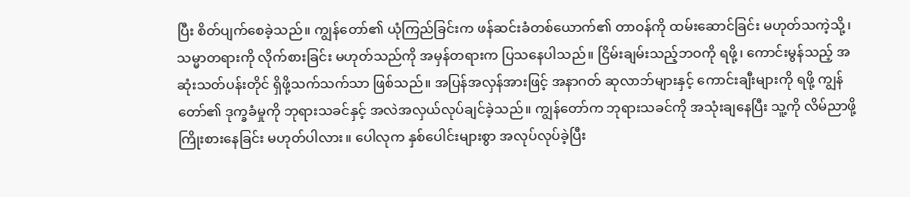ပြီး စိတ်ပျက်စေခဲ့သည်။ ကျွန်တော်၏ ယုံကြည်ခြင်းက ဖန်ဆင်းခံတစ်ယောက်၏ တာဝန်ကို ထမ်းဆောင်ခြင်း မဟုတ်သကဲ့သို့၊ သမ္မာတရားကို လိုက်စားခြင်း မဟုတ်သည်ကို အမှန်တရားက ပြသနေပါသည်။ ငြိမ်းချမ်းသည့်ဘဝကို ရဖို့၊ ကောင်းမွန်သည့် အဆုံးသတ်ပန်းတိုင် ရှိဖို့သက်သက်သာ ဖြစ်သည်။ အပြန်အလှန်အားဖြင့် အနာဂတ် ဆုလာဘ်များနှင့် ကောင်းချီးများကို ရဖို့ ကျွန်တော်၏ ဒုက္ခခံမှုကို ဘုရားသခင်နှင့် အလဲအလှယ်လုပ်ချင်ခဲ့သည်။ ကျွန်တော်က ဘုရားသခင်ကို အသုံးချနေပြီး သူ့ကို လိမ်ညာဖို့ ကြိုးစားနေခြင်း မဟုတ်ပါလား။ ပေါလုက နှစ်ပေါင်းများစွာ အလုပ်လုပ်ခဲ့ပြီး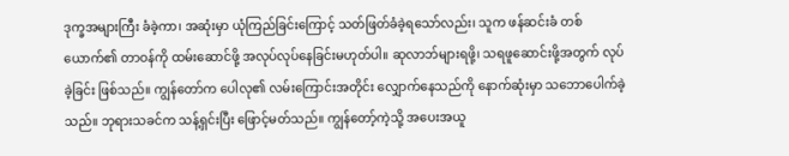ဒုက္ခအများကြီး ခံခဲ့ကာ၊ အဆုံးမှာ ယုံကြည်ခြင်းကြောင့် သတ်ဖြတ်ခံခဲ့ရသော်လည်း၊ သူက ဖန်ဆင်းခံ တစ်ယောက်၏ တာဝန်ကို ထမ်းဆောင်ဖို့ အလုပ်လုပ်နေခြင်းမဟုတ်ပါ။ ဆုလာဘ်များရဖို့၊ သရဖူဆောင်းဖို့အတွက် လုပ်ခဲ့ခြင်း ဖြစ်သည်။ ကျွန်တော်က ပေါလု၏ လမ်းကြောင်းအတိုင်း လျှောက်နေသည်ကို နောက်ဆုံးမှာ သဘောပေါက်ခဲ့သည်။ ဘုရားသခင်က သန့်ရှင်းပြီး ဖြောင့်မတ်သည်။ ကျွန်တော့်ကဲ့သို့ အပေးအယူ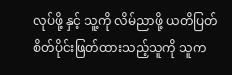လုပ်ဖို့ နှင့် သူ့ကို လိမ်ညာဖို့ ယတိပြတ် စိတ်ပိုင်းဖြတ်ထားသည့်သူကို သူက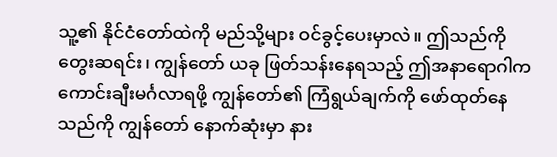သူ့၏ နိုင်ငံတော်ထဲကို မည်သို့များ ဝင်ခွင့်ပေးမှာလဲ။ ဤသည်ကို တွေးဆရင်း၊ ကျွန်တော် ယခု ဖြတ်သန်းနေရသည့် ဤအနာရောဂါက ကောင်းချီးမင်္ဂလာရဖို့ ကျွန်တော်၏ ကြံရွယ်ချက်ကို ဖော်ထုတ်နေသည်ကို ကျွန်တော် နောက်ဆုံးမှာ နား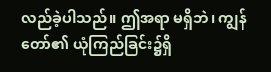လည်ခဲ့ပါသည်။ ဤအရာ မရှိဘဲ၊ ကျွန်တော်၏ ယုံကြည်ခြင်း၌ရှိ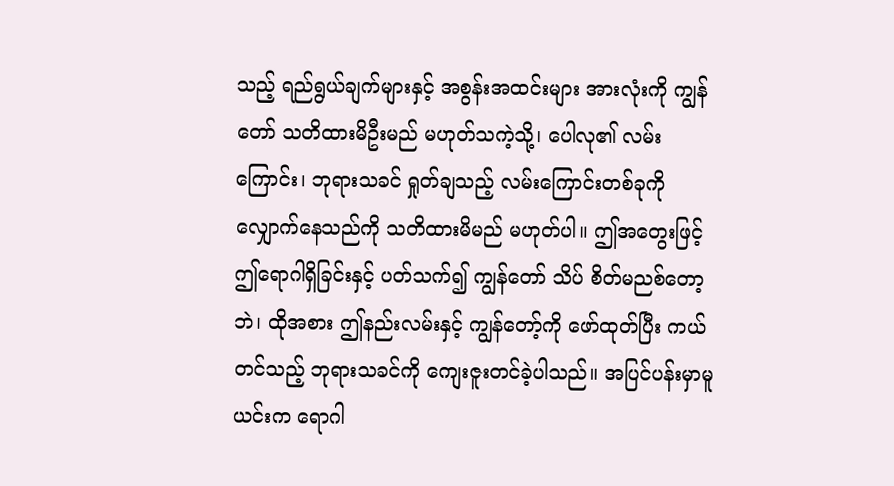သည့် ရည်ရွယ်ချက်များနှင့် အစွန်းအထင်းများ အားလုံးကို ကျွန်တော် သတိထားမိဦးမည် မဟုတ်သကဲ့သို့၊ ပေါလု၏ လမ်းကြောင်း၊ ဘုရားသခင် ရှုတ်ချသည့် လမ်းကြောင်းတစ်ခုကို လျှောက်နေသည်ကို သတိထားမိမည် မဟုတ်ပါ။ ဤအတွေးဖြင့် ဤရောဂါရှိခြင်းနှင့် ပတ်သက်၍ ကျွန်တော် သိပ် စိတ်မညစ်တော့ဘဲ၊ ထိုအစား ဤနည်းလမ်းနှင့် ကျွန်တော့်ကို ဖော်ထုတ်ပြီး ကယ်တင်သည့် ဘုရားသခင်ကို ကျေးဇူးတင်ခဲ့ပါသည်။ အပြင်ပန်းမှာမူ ယင်းက ရောဂါ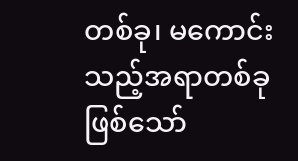တစ်ခု၊ မကောင်းသည့်အရာတစ်ခုဖြစ်သော်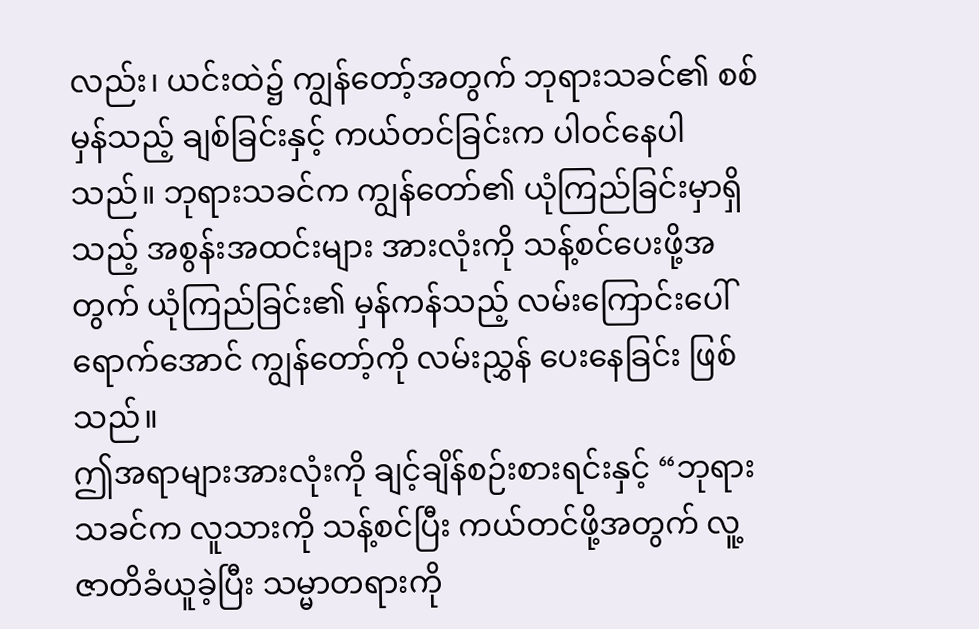လည်း၊ ယင်းထဲ၌ ကျွန်တော့်အတွက် ဘုရားသခင်၏ စစ်မှန်သည့် ချစ်ခြင်းနှင့် ကယ်တင်ခြင်းက ပါဝင်နေပါသည်။ ဘုရားသခင်က ကျွန်တော်၏ ယုံကြည်ခြင်းမှာရှိသည့် အစွန်းအထင်းများ အားလုံးကို သန့်စင်ပေးဖို့အတွက် ယုံကြည်ခြင်း၏ မှန်ကန်သည့် လမ်းကြောင်းပေါ်ရောက်အောင် ကျွန်တော့်ကို လမ်းညွှန် ပေးနေခြင်း ဖြစ်သည်။
ဤအရာများအားလုံးကို ချင့်ချိန်စဉ်းစားရင်းနှင့် “ဘုရားသခင်က လူသားကို သန့်စင်ပြီး ကယ်တင်ဖို့အတွက် လူ့ဇာတိခံယူခဲ့ပြီး သမ္မာတရားကို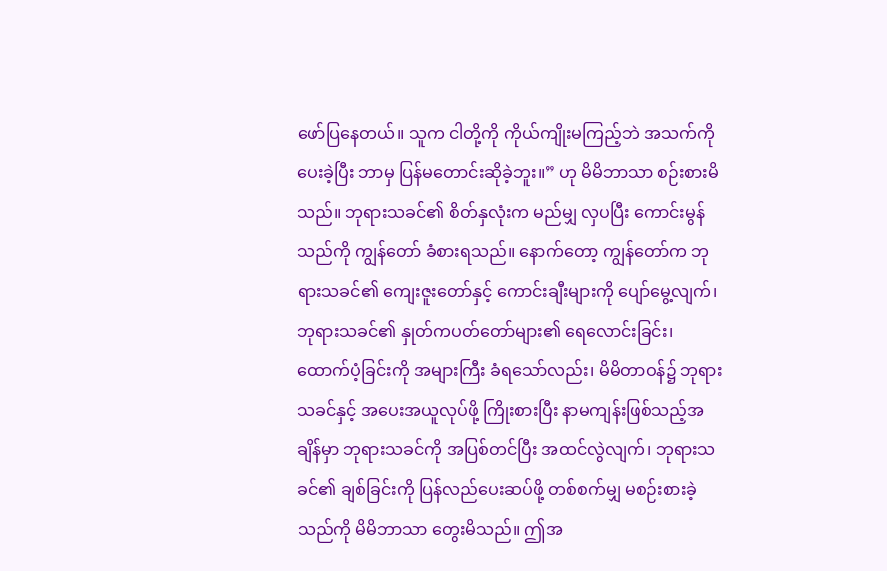ဖော်ပြနေတယ်။ သူက ငါတို့ကို ကိုယ်ကျိုးမကြည့်ဘဲ အသက်ကို ပေးခဲ့ပြီး ဘာမှ ပြန်မတောင်းဆိုခဲ့ဘူး။” ဟု မိမိဘာသာ စဉ်းစားမိသည်။ ဘုရားသခင်၏ စိတ်နှလုံးက မည်မျှ လှပပြီး ကောင်းမွန်သည်ကို ကျွန်တော် ခံစားရသည်။ နောက်တော့ ကျွန်တော်က ဘုရားသခင်၏ ကျေးဇူးတော်နှင့် ကောင်းချီးများကို ပျော်မွေ့လျက်၊ ဘုရားသခင်၏ နှုတ်ကပတ်တော်များ၏ ရေလောင်းခြင်း၊ ထောက်ပံ့ခြင်းကို အများကြီး ခံရသော်လည်း၊ မိမိတာဝန်၌ ဘုရားသခင်နှင့် အပေးအယူလုပ်ဖို့ ကြိုးစားပြီး နာမကျန်းဖြစ်သည့်အချိန်မှာ ဘုရားသခင်ကို အပြစ်တင်ပြီး အထင်လွဲလျက်၊ ဘုရားသခင်၏ ချစ်ခြင်းကို ပြန်လည်ပေးဆပ်ဖို့ တစ်စက်မျှ မစဉ်းစားခဲ့သည်ကို မိမိဘာသာ တွေးမိသည်။ ဤအ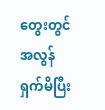တွေးတွင် အလွန် ရှက်မိပြီး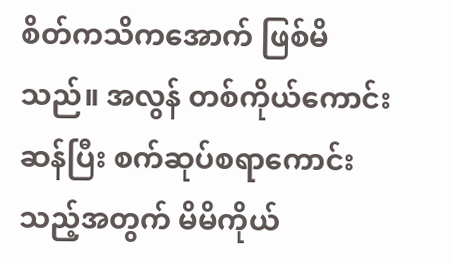စိတ်ကသိကအောက် ဖြစ်မိသည်။ အလွန် တစ်ကိုယ်ကောင်းဆန်ပြီး စက်ဆုပ်စရာကောင်းသည့်အတွက် မိမိကိုယ်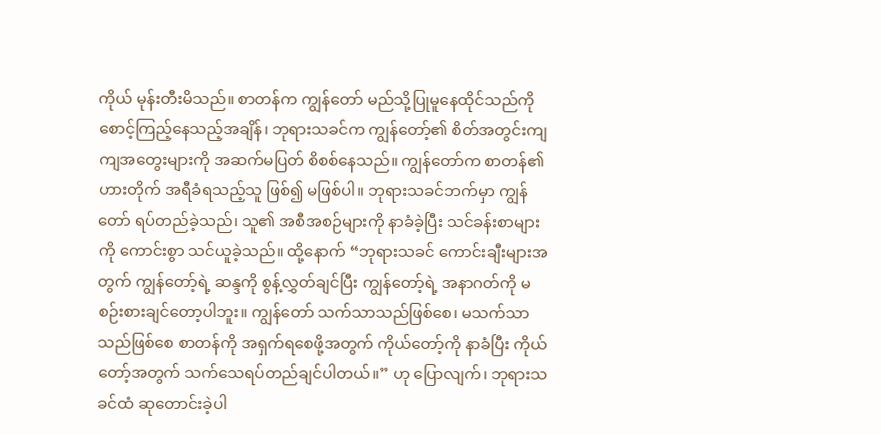ကိုယ် မုန်းတီးမိသည်။ စာတန်က ကျွန်တော် မည်သို့ပြုမူနေထိုင်သည်ကို စောင့်ကြည့်နေသည့်အချိန်၊ ဘုရားသခင်က ကျွန်တော့်၏ စိတ်အတွင်းကျကျအတွေးများကို အဆက်မပြတ် စိစစ်နေသည်။ ကျွန်တော်က စာတန်၏ ဟားတိုက် အရီခံရသည့်သူ ဖြစ်၍ မဖြစ်ပါ။ ဘုရားသခင်ဘက်မှာ ကျွန်တော် ရပ်တည်ခဲ့သည်၊ သူ၏ အစီအစဉ်များကို နာခံခဲ့ပြီး သင်ခန်းစာများကို ကောင်းစွာ သင်ယူခဲ့သည်။ ထို့နောက် “ဘုရားသခင် ကောင်းချီးများအတွက် ကျွန်တော့်ရဲ့ ဆန္ဒကို စွန့်လွှတ်ချင်ပြီး ကျွန်တော့်ရဲ့ အနာဂတ်ကို မစဉ်းစားချင်တော့ပါဘူး။ ကျွန်တော် သက်သာသည်ဖြစ်စေ၊ မသက်သာသည်ဖြစ်စေ စာတန်ကို အရှက်ရစေဖို့အတွက် ကိုယ်တော့်ကို နာခံပြီး ကိုယ်တော့်အတွက် သက်သေရပ်တည်ချင်ပါတယ်။” ဟု ပြောလျက်၊ ဘုရားသခင်ထံ ဆုတောင်းခဲ့ပါ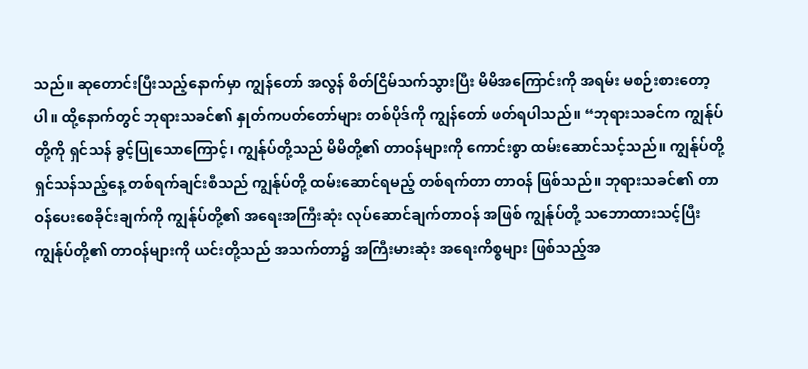သည်။ ဆုတောင်းပြီးသည့်နောက်မှာ ကျွန်တော် အလွန် စိတ်ငြိမ်သက်သွားပြီး မိမိအကြောင်းကို အရမ်း မစဉ်းစားတော့ပါ။ ထို့နောက်တွင် ဘုရားသခင်၏ နှုတ်ကပတ်တော်များ တစ်ပိုဒ်ကို ကျွန်တော် ဖတ်ရပါသည်။ “ဘုရားသခင်က ကျွန်ုပ်တို့ကို ရှင်သန် ခွင့်ပြုသောကြောင့်၊ ကျွန်ုပ်တို့သည် မိမိတို့၏ တာဝန်များကို ကောင်းစွာ ထမ်းဆောင်သင့်သည်။ ကျွန်ုပ်တို့ ရှင်သန်သည့်နေ့ တစ်ရက်ချင်းစီသည် ကျွန်ုပ်တို့ ထမ်းဆောင်ရမည့် တစ်ရက်တာ တာဝန် ဖြစ်သည်။ ဘုရားသခင်၏ တာဝန်ပေးစေခိုင်းချက်ကို ကျွန်ုပ်တို့၏ အရေးအကြီးဆုံး လုပ်ဆောင်ချက်တာဝန် အဖြစ် ကျွန်ုပ်တို့ သဘောထားသင့်ပြီး ကျွန်ုပ်တို့၏ တာဝန်များကို ယင်းတို့သည် အသက်တာ၌ အကြီးမားဆုံး အရေးကိစ္စများ ဖြစ်သည့်အ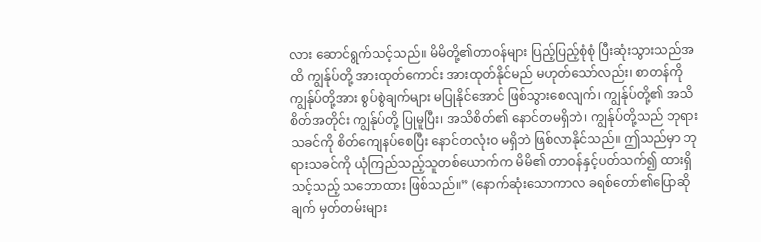လား ဆောင်ရွက်သင့်သည်။ မိမိတို့၏တာဝန်များ ပြည့်ပြည့်စုံစုံ ပြီးဆုံးသွားသည်အထိ ကျွန်ုပ်တို့ အားထုတ်ကောင်း အားထုတ်နိုင်မည် မဟုတ်သော်လည်း၊ စာတန်ကို ကျွန်ုပ်တို့အား စွပ်စွဲချက်များ မပြုနိုင်အောင် ဖြစ်သွားစေလျက်၊ ကျွန်ုပ်တို့၏ အသိစိတ်အတိုင်း ကျွန်ုပ်တို့ ပြုမူပြီး၊ အသိစိတ်၏ နောင်တမရှိဘဲ၊ ကျွန်ုပ်တို့သည် ဘုရားသခင်ကို စိတ်ကျေနပ်စေပြီး နောင်တလုံးဝ မရှိဘဲ ဖြစ်လာနိုင်သည်။ ဤသည်မှာ ဘုရားသခင်ကို ယုံကြည်သည့်သူတစ်ယောက်က မိမိ၏ တာဝန်နှင့်ပတ်သက်၍ ထားရှိသင့်သည့် သဘောထား ဖြစ်သည်။” (နောက်ဆုံးသောကာလ ခရစ်တော်၏ပြောဆိုချက် မှတ်တမ်းများ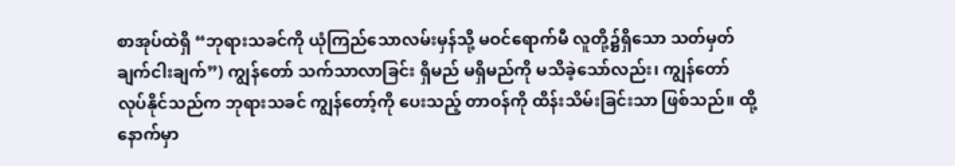စာအုပ်ထဲရှိ “ဘုရားသခင်ကို ယုံကြည်သောလမ်းမှန်သို့ မဝင်ရောက်မီ လူတို့၌ရှိသော သတ်မှတ်ချက်ငါးချက်”) ကျွန်တော် သက်သာလာခြင်း ရှိမည် မရှိမည်ကို မသိခဲ့သော်လည်း၊ ကျွန်တော် လုပ်နိုင်သည်က ဘုရားသခင် ကျွန်တော့်ကို ပေးသည့် တာဝန်ကို ထိန်းသိမ်းခြင်းသာ ဖြစ်သည်။ ထို့နောက်မှာ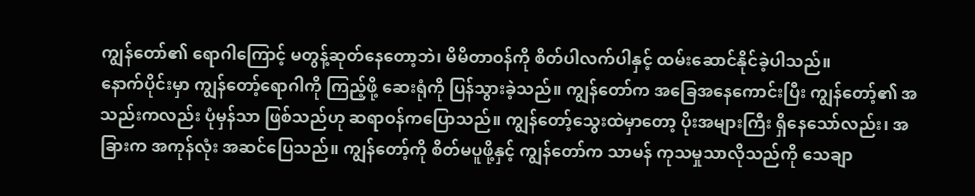ကျွန်တော်၏ ရောဂါကြောင့် မတွန့်ဆုတ်နေတော့ဘဲ၊ မိမိတာဝန်ကို စိတ်ပါလက်ပါနှင့် ထမ်းဆောင်နိုင်ခဲ့ပါသည်။
နောက်ပိုင်းမှာ ကျွန်တော့်ရောဂါကို ကြည့်ဖို့ ဆေးရုံကို ပြန်သွားခဲ့သည်။ ကျွန်တော်က အခြေအနေကောင်းပြီး ကျွန်တော့်၏ အသည်းကလည်း ပုံမှန်သာ ဖြစ်သည်ဟု ဆရာဝန်ကပြောသည်။ ကျွန်တော့်သွေးထဲမှာတော့ ပိုးအများကြီး ရှိနေသော်လည်း၊ အခြားက အကုန်လုံး အဆင်ပြေသည်။ ကျွန်တော့်ကို စိတ်မပူဖို့နှင့် ကျွန်တော်က သာမန် ကုသမှုသာလိုသည်ကို သေချာ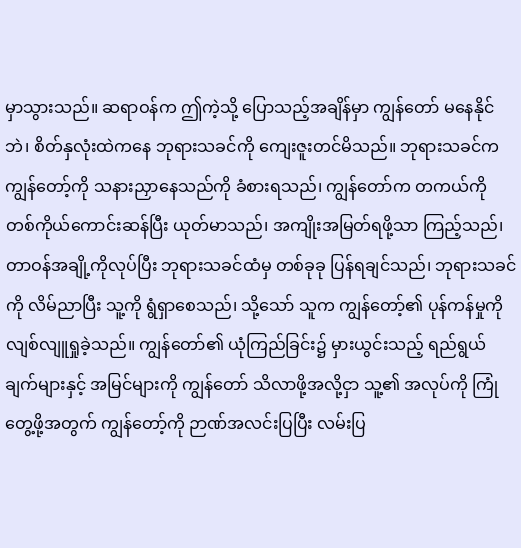မှာသွားသည်။ ဆရာဝန်က ဤကဲ့သို့ ပြောသည့်အချိန်မှာ ကျွန်တော် မနေနိုင်ဘဲ၊ စိတ်နှလုံးထဲကနေ ဘုရားသခင်ကို ကျေးဇူးတင်မိသည်။ ဘုရားသခင်က ကျွန်တော့်ကို သနားညှာနေသည်ကို ခံစားရသည်၊ ကျွန်တော်က တကယ်ကို တစ်ကိုယ်ကောင်းဆန်ပြီး ယုတ်မာသည်၊ အကျိုးအမြတ်ရဖို့သာ ကြည့်သည်၊ တာဝန်အချို့ကိုလုပ်ပြီး ဘုရားသခင်ထံမှ တစ်ခုခု ပြန်ရချင်သည်၊ ဘုရားသခင်ကို လိမ်ညာပြီး သူ့ကို ရွံရှာစေသည်၊ သို့သော် သူက ကျွန်တော့်၏ ပုန်ကန်မှုကို လျစ်လျူရှုခဲ့သည်။ ကျွန်တော်၏ ယုံကြည်ခြင်း၌ မှားယွင်းသည့် ရည်ရွယ်ချက်များနှင့် အမြင်များကို ကျွန်တော် သိလာဖို့အလို့ငှာ သူ့၏ အလုပ်ကို ကြုံတွေ့ဖို့အတွက် ကျွန်တော့်ကို ဉာဏ်အလင်းပြပြီး လမ်းပြ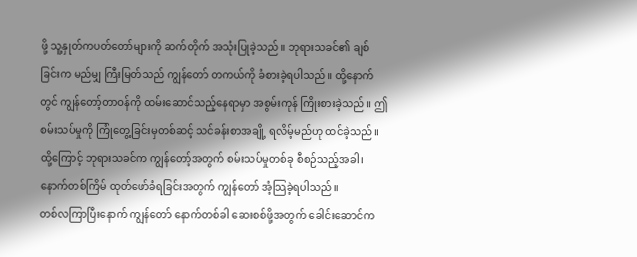ဖို့ သူ့နှုတ်ကပတ်တော်များကို ဆက်တိုက် အသုံးပြုခဲ့သည်။ ဘုရားသခင်၏ ချစ်ခြင်းက မည်မျှ ကြီးမြတ်သည် ကျွန်တော် တကယ်ကို ခံစားခဲ့ရပါသည်။ ထို့နောက်တွင် ကျွန်တော့်တာဝန်ကို ထမ်းဆောင်သည့်နေရာမှာ အစွမ်းကုန် ကြိုးစားခဲ့သည်။ ဤစမ်းသပ်မှုကို ကြုံတွေ့ခြင်းမှတစ်ဆင့် သင်ခန်းစာအချို့ ရလိမ့်မည်ဟု ထင်ခဲ့သည်။ ထို့ကြောင့် ဘုရားသခင်က ကျွန်တော့်အတွက် စမ်းသပ်မှုတစ်ခု စီစဉ်သည့်အခါ၊ နောက်တစ်ကြိမ် ထုတ်ဖော်ခံရခြင်းအတွက် ကျွန်တော် အံ့သြခဲ့ရပါသည်။
တစ်လကြာပြီးနောက် ကျွန်တော် နောက်တစ်ခါ ဆေးစစ်ဖို့အတွက် ခေါင်းဆောင်က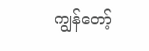ကျွန်တော့်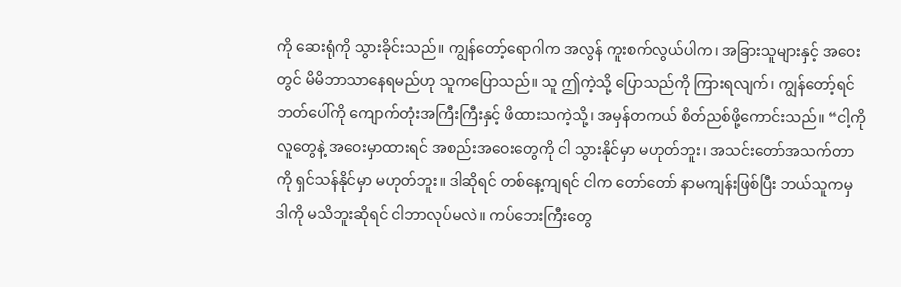ကို ဆေးရုံကို သွားခိုင်းသည်။ ကျွန်တော့်ရောဂါက အလွန် ကူးစက်လွယ်ပါက၊ အခြားသူများနှင့် အဝေးတွင် မိမိဘာသာနေရမည်ဟု သူကပြောသည်။ သူ ဤကဲ့သို့ ပြောသည်ကို ကြားရလျက်၊ ကျွန်တော့်ရင်ဘတ်ပေါ်ကို ကျောက်တုံးအကြီးကြီးနှင့် ဖိထားသကဲ့သို့၊ အမှန်တကယ် စိတ်ညစ်ဖို့ကောင်းသည်။ “ငါ့ကို လူတွေနဲ့ အဝေးမှာထားရင် အစည်းအဝေးတွေကို ငါ သွားနိုင်မှာ မဟုတ်ဘူး၊ အသင်းတော်အသက်တာကို ရှင်သန်နိုင်မှာ မဟုတ်ဘူး။ ဒါဆိုရင် တစ်နေ့ကျရင် ငါက တော်တော် နာမကျန်းဖြစ်ပြီး ဘယ်သူကမှ ဒါကို မသိဘူးဆိုရင် ငါဘာလုပ်မလဲ။ ကပ်ဘေးကြီးတွေ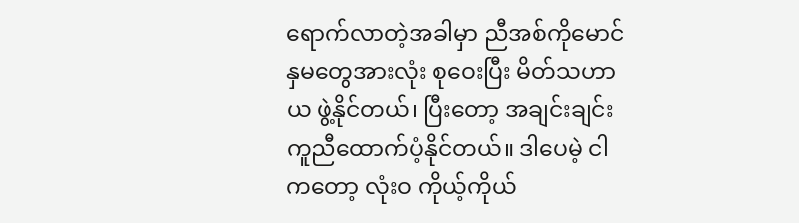ရောက်လာတဲ့အခါမှာ ညီအစ်ကိုမောင်နှမတွေအားလုံး စုဝေးပြီး မိတ်သဟာယ ဖွဲ့နိုင်တယ်၊ ပြီးတော့ အချင်းချင်း ကူညီထောက်ပံ့နိုင်တယ်။ ဒါပေမဲ့ ငါကတော့ လုံးဝ ကိုယ့်ကိုယ်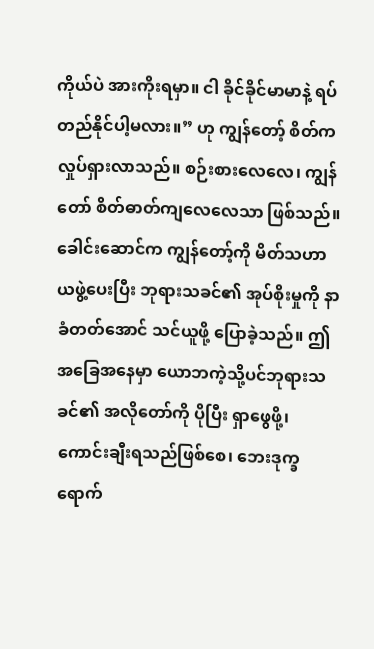ကိုယ်ပဲ အားကိုးရမှာ။ ငါ ခိုင်ခိုင်မာမာနဲ့ ရပ်တည်နိုင်ပါ့မလား။” ဟု ကျွန်တော့် စိတ်က လှုပ်ရှားလာသည်။ စဉ်းစားလေလေ၊ ကျွန်တော် စိတ်ဓာတ်ကျလေလေသာ ဖြစ်သည်။ ခေါင်းဆောင်က ကျွန်တော့်ကို မိတ်သဟာယဖွဲ့ပေးပြီး ဘုရားသခင်၏ အုပ်စိုးမှုကို နာခံတတ်အောင် သင်ယူဖို့ ပြောခဲ့သည်။ ဤအခြေအနေမှာ ယောဘကဲ့သို့ပင်ဘုရားသခင်၏ အလိုတော်ကို ပိုပြီး ရှာဖွေဖို့၊ ကောင်းချီးရသည်ဖြစ်စေ၊ ဘေးဒုက္ခရောက်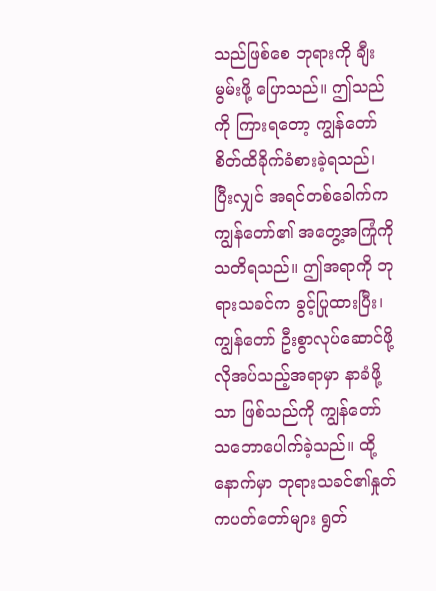သည်ဖြစ်စေ ဘုရားကို ချီးမွမ်းဖို့ ပြောသည်။ ဤသည်ကို ကြားရတော့ ကျွန်တော် စိတ်ထိခိုက်ခံစားခဲ့ရသည်၊ ပြီးလျှင် အရင်တစ်ခေါက်က ကျွန်တော်၏ အတွေ့အကြုံကို သတိရသည်။ ဤအရာကို ဘုရားသခင်က ခွင့်ပြုထားပြီး၊ ကျွန်တော် ဦးစွာလုပ်ဆောင်ဖို့ လိုအပ်သည့်အရာမှာ နာခံဖို့သာ ဖြစ်သည်ကို ကျွန်တော် သဘောပေါက်ခဲ့သည်။ ထို့နောက်မှာ ဘုရားသခင်၏နှုတ်ကပတ်တော်များ ရွတ်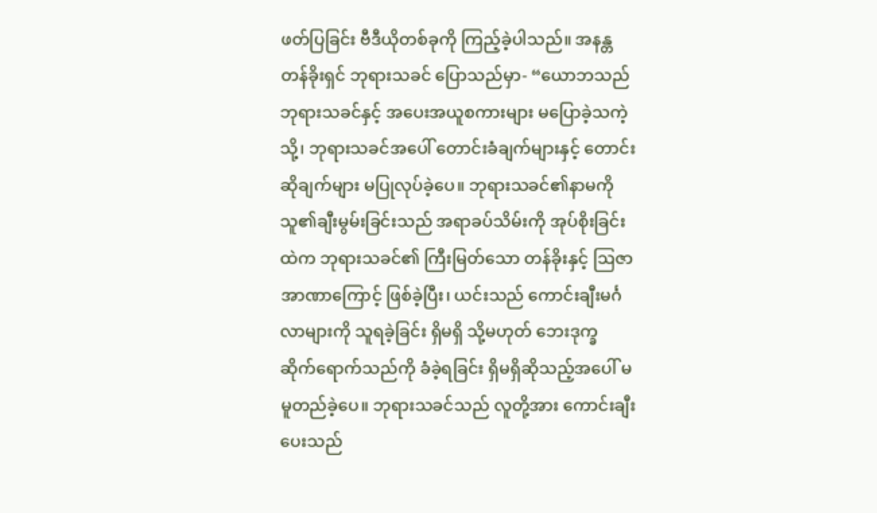ဖတ်ပြခြင်း ဗီဒီယိုတစ်ခုကို ကြည့်ခဲ့ပါသည်။ အနန္တတန်ခိုးရှင် ဘုရားသခင် ပြောသည်မှာ- “ယောဘသည် ဘုရားသခင်နှင့် အပေးအယူစကားများ မပြောခဲ့သကဲ့သို့၊ ဘုရားသခင်အပေါ် တောင်းခံချက်များနှင့် တောင်းဆိုချက်များ မပြုလုပ်ခဲ့ပေ။ ဘုရားသခင်၏နာမကို သူ၏ချီးမွမ်းခြင်းသည် အရာခပ်သိမ်းကို အုပ်စိုးခြင်းထဲက ဘုရားသခင်၏ ကြီးမြတ်သော တန်ခိုးနှင့် ဩဇာအာဏာကြောင့် ဖြစ်ခဲ့ပြီး၊ ယင်းသည် ကောင်းချီးမင်္ဂလာများကို သူရခဲ့ခြင်း ရှိမရှိ သို့မဟုတ် ဘေးဒုက္ခ ဆိုက်ရောက်သည်ကို ခံခဲ့ရခြင်း ရှိမရှိဆိုသည့်အပေါ် မမူတည်ခဲ့ပေ။ ဘုရားသခင်သည် လူတို့အား ကောင်းချီးပေးသည်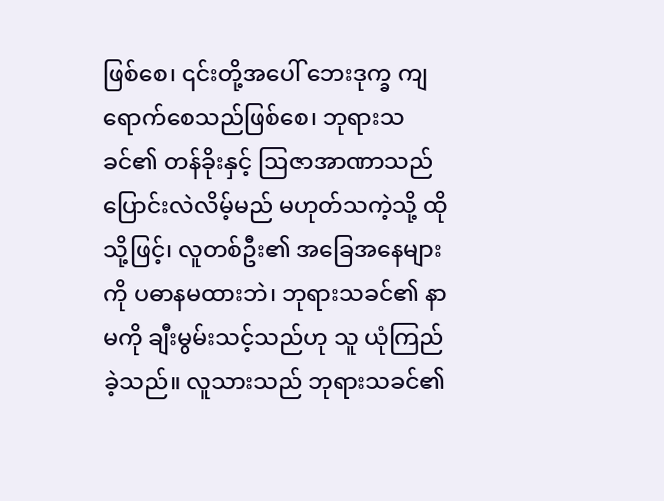ဖြစ်စေ၊ ၎င်းတို့အပေါ် ဘေးဒုက္ခ ကျရောက်စေသည်ဖြစ်စေ၊ ဘုရားသခင်၏ တန်ခိုးနှင့် ဩဇာအာဏာသည် ပြောင်းလဲလိမ့်မည် မဟုတ်သကဲ့သို့ ထိုသို့ဖြင့်၊ လူတစ်ဦး၏ အခြေအနေများကို ပဓာနမထားဘဲ၊ ဘုရားသခင်၏ နာမကို ချီးမွမ်းသင့်သည်ဟု သူ ယုံကြည်ခဲ့သည်။ လူသားသည် ဘုရားသခင်၏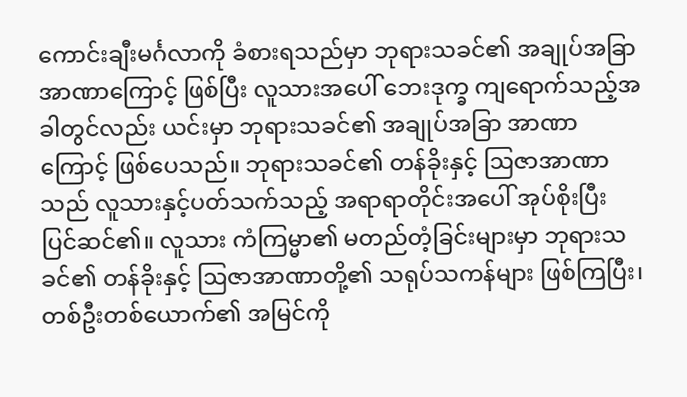ကောင်းချီးမင်္ဂလာကို ခံစားရသည်မှာ ဘုရားသခင်၏ အချုပ်အခြာအာဏာကြောင့် ဖြစ်ပြီး လူသားအပေါ် ဘေးဒုက္ခ ကျရောက်သည့်အခါတွင်လည်း ယင်းမှာ ဘုရားသခင်၏ အချုပ်အခြာ အာဏာကြောင့် ဖြစ်ပေသည်။ ဘုရားသခင်၏ တန်ခိုးနှင့် ဩဇာအာဏာသည် လူသားနှင့်ပတ်သက်သည့် အရာရာတိုင်းအပေါ် အုပ်စိုးပြီး ပြင်ဆင်၏။ လူသား ကံကြမ္မာ၏ မတည်တံ့ခြင်းများမှာ ဘုရားသခင်၏ တန်ခိုးနှင့် ဩဇာအာဏာတို့၏ သရုပ်သကန်များ ဖြစ်ကြပြီး၊ တစ်ဦးတစ်ယောက်၏ အမြင်ကို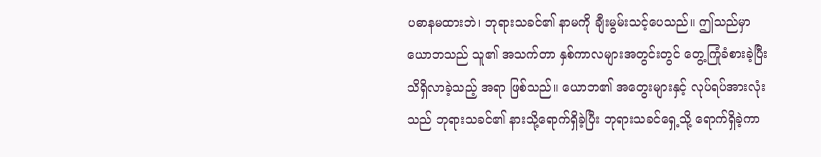ပဓာနမထားဘဲ၊ ဘုရားသခင်၏ နာမကို ချီးမွမ်းသင့်ပေသည်။ ဤသည်မှာ ယောဘသည် သူ၏ အသက်တာ နှစ်ကာလများအတွင်းတွင် တွေ့ကြုံခံစားခဲ့ပြီး သိရှိလာခဲ့သည့် အရာ ဖြစ်သည်။ ယောဘ၏ အတွေးများနှင့် လုပ်ရပ်အားလုံးသည် ဘုရားသခင်၏ နားသို့ရောက်ရှိခဲ့ပြီး ဘုရားသခင်ရှေ့သို့ ရောက်ရှိခဲ့ကာ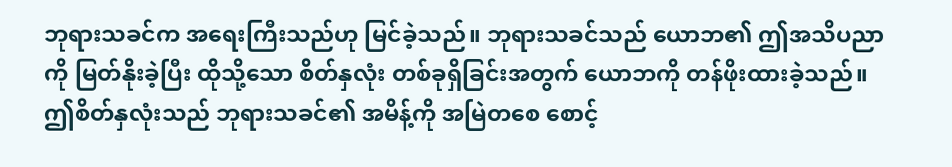ဘုရားသခင်က အရေးကြီးသည်ဟု မြင်ခဲ့သည်။ ဘုရားသခင်သည် ယောဘ၏ ဤအသိပညာကို မြတ်နိုးခဲ့ပြီး ထိုသို့သော စိတ်နှလုံး တစ်ခုရှိခြင်းအတွက် ယောဘကို တန်ဖိုးထားခဲ့သည်။ ဤစိတ်နှလုံးသည် ဘုရားသခင်၏ အမိန့်ကို အမြဲတစေ စောင့်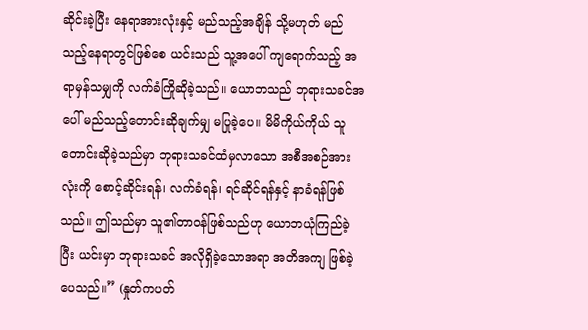ဆိုင်းခဲ့ပြီး နေရာအားလုံးနှင့် မည်သည့်အချိန် သို့မဟုတ် မည်သည့်နေရာတွင်ဖြစ်စေ ယင်းသည် သူ့အပေါ် ကျရောက်သည့် အရာမှန်သမျှကို လက်ခံကြိုဆိုခဲ့သည်။ ယောဘသည် ဘုရားသခင်အပေါ် မည်သည့်တောင်းဆိုချက်မျှ မပြုခဲ့ပေ။ မိမိကိုယ်ကိုယ် သူတောင်းဆိုခဲ့သည်မှာ ဘုရားသခင်ထံမှလာသော အစီအစဉ်အားလုံးကို စောင့်ဆိုင်းရန်၊ လက်ခံရန်၊ ရင်ဆိုင်ရန်နှင့် နာခံရန်ဖြစ်သည်။ ဤသည်မှာ သူ၏တာဝန်ဖြစ်သည်ဟု ယောဘယုံကြည်ခဲ့ပြီး ယင်းမှာ ဘုရားသခင် အလိုရှိခဲ့သောအရာ အတိအကျ ဖြစ်ခဲ့ပေသည်။” (နှုတ်ကပတ်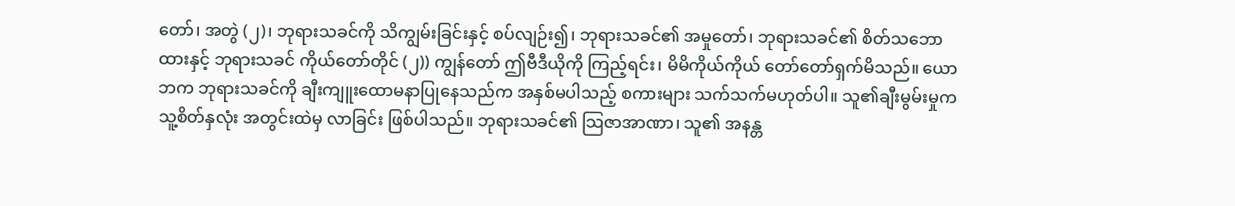တော်၊ အတွဲ (၂)၊ ဘုရားသခင်ကို သိကျွမ်းခြင်းနှင့် စပ်လျဉ်း၍၊ ဘုရားသခင်၏ အမှုတော်၊ ဘုရားသခင်၏ စိတ်သဘောထားနှင့် ဘုရားသခင် ကိုယ်တော်တိုင် (၂)) ကျွန်တော် ဤဗီဒီယိုကို ကြည့်ရင်း၊ မိမိကိုယ်ကိုယ် တော်တော်ရှက်မိသည်။ ယောဘက ဘုရားသခင်ကို ချီးကျူးထောမနာပြုနေသည်က အနှစ်မပါသည့် စကားများ သက်သက်မဟုတ်ပါ။ သူ၏ချီးမွမ်းမှုက သူ့စိတ်နှလုံး အတွင်းထဲမှ လာခြင်း ဖြစ်ပါသည်။ ဘုရားသခင်၏ သြဇာအာဏာ၊ သူ၏ အနန္တ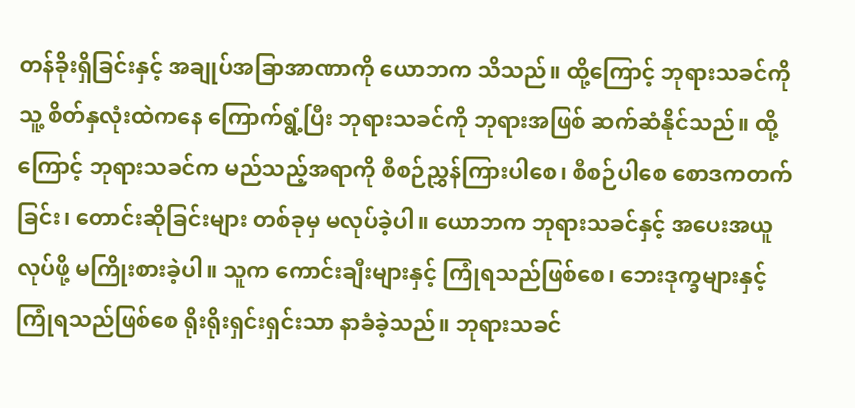တန်ခိုးရှိခြင်းနှင့် အချုပ်အခြာအာဏာကို ယောဘက သိသည်။ ထို့ကြောင့် ဘုရားသခင်ကို သူ့ စိတ်နှလုံးထဲကနေ ကြောက်ရွံ့ပြီး ဘုရားသခင်ကို ဘုရားအဖြစ် ဆက်ဆံနိုင်သည်။ ထို့ကြောင့် ဘုရားသခင်က မည်သည့်အရာကို စီစဉ်ညွှန်ကြားပါစေ၊ စီစဉ်ပါစေ စောဒကတက်ခြင်း၊ တောင်းဆိုခြင်းများ တစ်ခုမှ မလုပ်ခဲ့ပါ။ ယောဘက ဘုရားသခင်နှင့် အပေးအယူလုပ်ဖို့ မကြိုးစားခဲ့ပါ။ သူက ကောင်းချီးများနှင့် ကြုံရသည်ဖြစ်စေ၊ ဘေးဒုက္ခများနှင့် ကြုံရသည်ဖြစ်စေ ရိုးရိုးရှင်းရှင်းသာ နာခံခဲ့သည်။ ဘုရားသခင်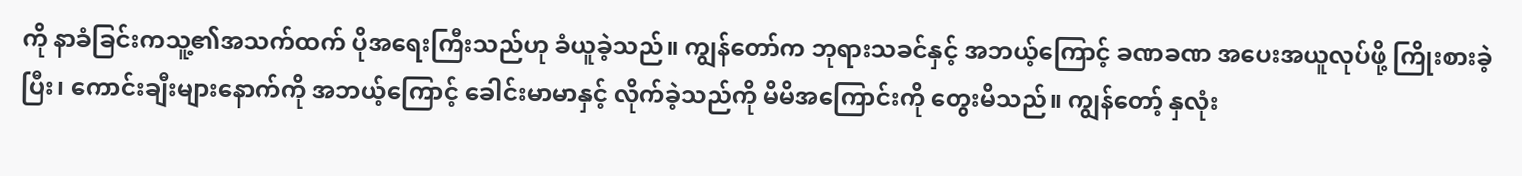ကို နာခံခြင်းကသူ့၏အသက်ထက် ပိုအရေးကြီးသည်ဟု ခံယူခဲ့သည်။ ကျွန်တော်က ဘုရားသခင်နှင့် အဘယ့်ကြောင့် ခဏခဏ အပေးအယူလုပ်ဖို့ ကြိုးစားခဲ့ပြီး၊ ကောင်းချီးများနောက်ကို အဘယ့်ကြောင့် ခေါင်းမာမာနှင့် လိုက်ခဲ့သည်ကို မိမိအကြောင်းကို တွေးမိသည်။ ကျွန်တော့် နှလုံး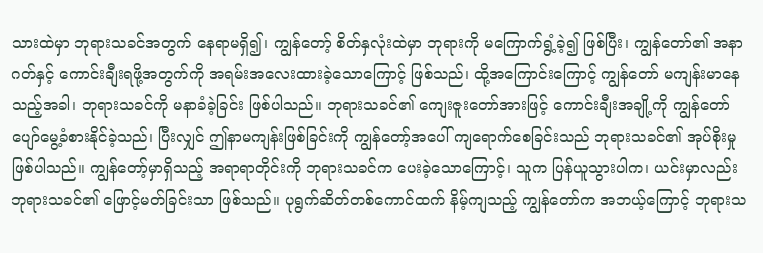သားထဲမှာ ဘုရားသခင်အတွက် နေရာမရှိ၍၊ ကျွန်တော့် စိတ်နှလုံးထဲမှာ ဘုရားကို မကြောက်ရွံ့ခဲ့၍ ဖြစ်ပြီး၊ ကျွန်တော်၏ အနာဂတ်နှင့် ကောင်းချီးရဖို့အတွက်ကို အရမ်းအလေးထားခဲ့သောကြောင့် ဖြစ်သည်၊ ထို့အကြောင်းကြောင့် ကျွန်တော် မကျန်းမာနေသည့်အခါ၊ ဘုရားသခင်ကို မနာခံခဲ့ခြင်း ဖြစ်ပါသည်။ ဘုရားသခင်၏ ကျေးဇူးတော်အားဖြင့် ကောင်းချီးအချို့ကို ကျွန်တော် ပျော်မွေ့ခံစားနိုင်ခဲ့သည်၊ ပြီးလျှင် ဤနာမကျန်းဖြစ်ခြင်းကို ကျွန်တော့်အပေါ် ကျရောက်စေခြင်းသည် ဘုရားသခင်၏ အုပ်စိုးမှု ဖြစ်ပါသည်။ ကျွန်တော့်မှာရှိသည့် အရာရာတိုင်းကို ဘုရားသခင်က ပေးခဲ့သောကြောင့်၊ သူက ပြန်ယူသွားပါက၊ ယင်းမှာလည်း ဘုရားသခင်၏ ဖြောင့်မတ်ခြင်းသာ ဖြစ်သည်။ ပုရွက်ဆိတ်တစ်ကောင်ထက် နိမ့်ကျသည့် ကျွန်တော်က အဘယ့်ကြောင့် ဘုရားသ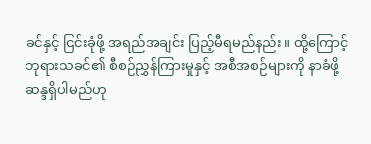ခင်နှင့် ငြင်းခုံဖို့ အရည်အချင်း ပြည့်မီရမည်နည်း။ ထို့ကြောင့် ဘုရားသခင်၏ စီစဉ်ညွှန်ကြားမှုနှင့် အစီအစဉ်များကို နာခံဖို့ ဆန္ဒရှိပါမည်ဟု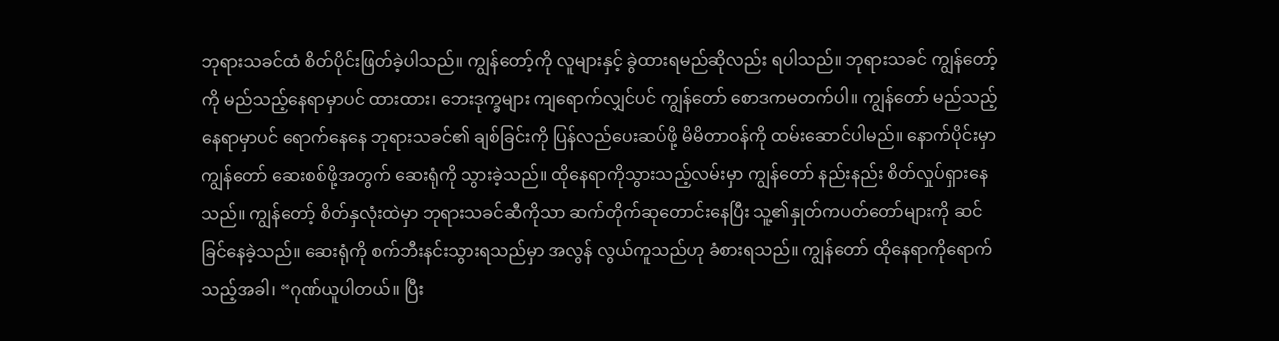ဘုရားသခင်ထံ စိတ်ပိုင်းဖြတ်ခဲ့ပါသည်။ ကျွန်တော့်ကို လူများနှင့် ခွဲထားရမည်ဆိုလည်း ရပါသည်။ ဘုရားသခင် ကျွန်တော့်ကို မည်သည့်နေရာမှာပင် ထားထား၊ ဘေးဒုက္ခများ ကျရောက်လျှင်ပင် ကျွန်တော် စောဒကမတက်ပါ။ ကျွန်တော် မည်သည့်နေရာမှာပင် ရောက်နေနေ ဘုရားသခင်၏ ချစ်ခြင်းကို ပြန်လည်ပေးဆပ်ဖို့ မိမိတာဝန်ကို ထမ်းဆောင်ပါမည်။ နောက်ပိုင်းမှာ ကျွန်တော် ဆေးစစ်ဖို့အတွက် ဆေးရုံကို သွားခဲ့သည်။ ထိုနေရာကိုသွားသည့်လမ်းမှာ ကျွန်တော် နည်းနည်း စိတ်လှုပ်ရှားနေသည်။ ကျွန်တော့် စိတ်နှလုံးထဲမှာ ဘုရားသခင်ဆီကိုသာ ဆက်တိုက်ဆုတောင်းနေပြီး သူ့၏နှုတ်ကပတ်တော်များကို ဆင်ခြင်နေခဲ့သည်။ ဆေးရုံကို စက်ဘီးနင်းသွားရသည်မှာ အလွန် လွယ်ကူသည်ဟု ခံစားရသည်။ ကျွန်တော် ထိုနေရာကိုရောက်သည့်အခါ၊ “ဂုဏ်ယူပါတယ်။ ပြီး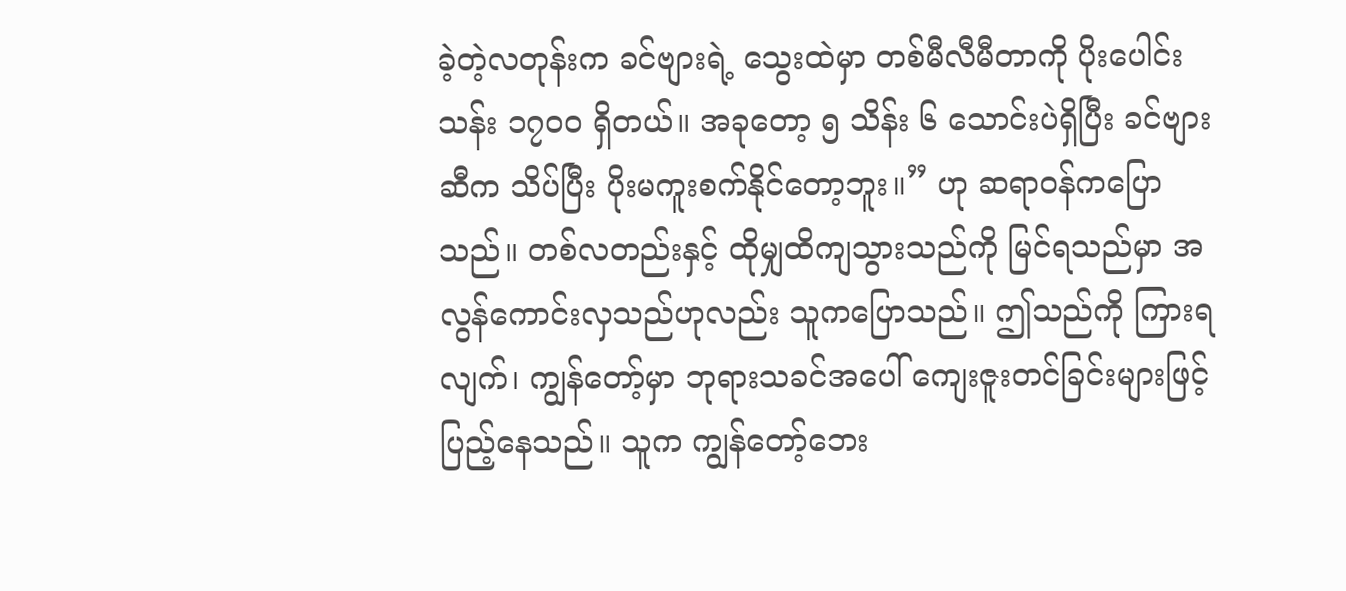ခဲ့တဲ့လတုန်းက ခင်ဗျားရဲ့ သွေးထဲမှာ တစ်မီလီမီတာကို ပိုးပေါင်း သန်း ၁၇၀၀ ရှိတယ်။ အခုတော့ ၅ သိန်း ၆ သောင်းပဲရှိပြီး ခင်ဗျားဆီက သိပ်ပြီး ပိုးမကူးစက်နိုင်တော့ဘူး။” ဟု ဆရာဝန်ကပြောသည်။ တစ်လတည်းနှင့် ထိုမျှထိကျသွားသည်ကို မြင်ရသည်မှာ အလွန်ကောင်းလှသည်ဟုလည်း သူကပြောသည်။ ဤသည်ကို ကြားရလျက်၊ ကျွန်တော့်မှာ ဘုရားသခင်အပေါ် ကျေးဇူးတင်ခြင်းများဖြင့် ပြည့်နေသည်။ သူက ကျွန်တော့်ဘေး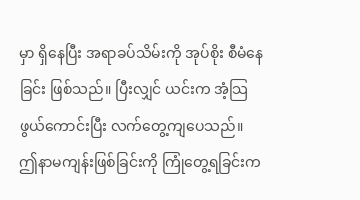မှာ ရှိနေပြီး အရာခပ်သိမ်းကို အုပ်စိုး စီမံနေခြင်း ဖြစ်သည်။ ပြီးလျှင် ယင်းက အံ့သြဖွယ်ကောင်းပြီး လက်တွေ့ကျပေသည်။
ဤနာမကျန်းဖြစ်ခြင်းကို ကြုံတွေ့ရခြင်းက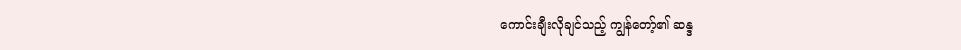ကောင်းချီးလိုချင်သည့် ကျွန်တော့်၏ ဆန္ဒ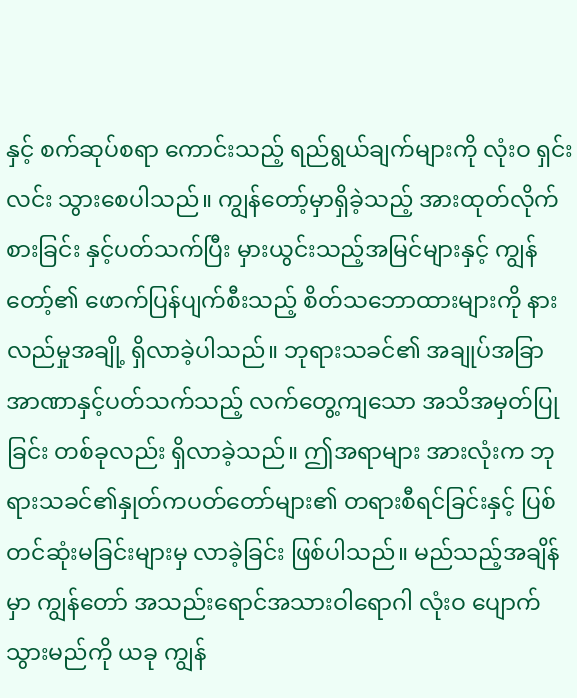နှင့် စက်ဆုပ်စရာ ကောင်းသည့် ရည်ရွယ်ချက်များကို လုံးဝ ရှင်းလင်း သွားစေပါသည်။ ကျွန်တော့်မှာရှိခဲ့သည့် အားထုတ်လိုက်စားခြင်း နှင့်ပတ်သက်ပြီး မှားယွင်းသည့်အမြင်များနှင့် ကျွန်တော့်၏ ဖောက်ပြန်ပျက်စီးသည့် စိတ်သဘောထားများကို နားလည်မှုအချို့ ရှိလာခဲ့ပါသည်။ ဘုရားသခင်၏ အချုပ်အခြာ အာဏာနှင့်ပတ်သက်သည့် လက်တွေ့ကျသော အသိအမှတ်ပြုခြင်း တစ်ခုလည်း ရှိလာခဲ့သည်။ ဤအရာများ အားလုံးက ဘုရားသခင်၏နှုတ်ကပတ်တော်များ၏ တရားစီရင်ခြင်းနှင့် ပြစ်တင်ဆုံးမခြင်းများမှ လာခဲ့ခြင်း ဖြစ်ပါသည်။ မည်သည့်အချိန်မှာ ကျွန်တော် အသည်းရောင်အသားဝါရောဂါ လုံးဝ ပျောက်သွားမည်ကို ယခု ကျွန်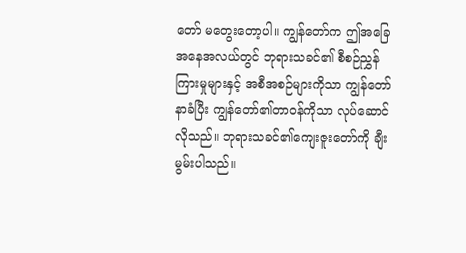တော် မတွေးတော့ပါ။ ကျွန်တော်က ဤအခြေအနေအလယ်တွင် ဘုရားသခင်၏ စီစဉ်ညွှန်ကြားမှုများနှင့် အစီအစဉ်များကိုသာ ကျွန်တော် နာခံပြီး ကျွန်တော်၏တာဝန်ကိုသာ လုပ်ဆောင်လိုသည်။ ဘုရားသခင်၏ကျေးဇူးတော်ကို ချီးမွမ်းပါသည်။